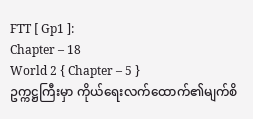FTT [ Gp1 ]:
Chapter – 18
World 2 { Chapter – 5 }
ဥက္ကဋ္ဌကြီးမှာ ကိုယ်ရေးလက်ထောက်၏မျက်စိ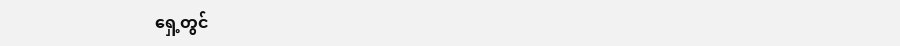ရှေ့တွင်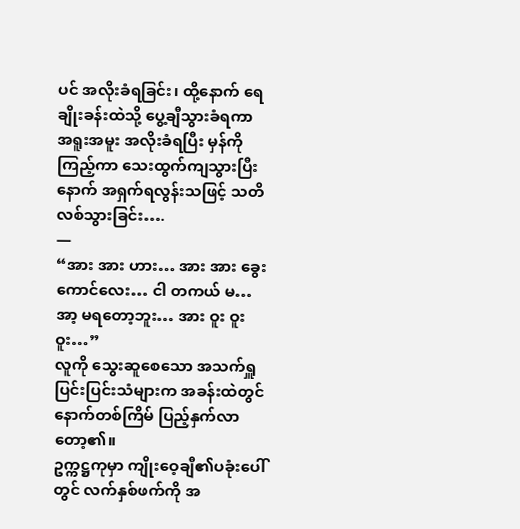ပင် အလိုးခံရခြင်း၊ ထို့နောက် ရေချိုးခန်းထဲသို့ ပွေ့ချီသွားခံရကာ အရူးအမူး အလိုးခံရပြီး မှန်ကို ကြည့်ကာ သေးထွက်ကျသွားပြီးနောက် အရှက်ရလွန်းသဖြင့် သတိလစ်သွားခြင်း….
—
“အား အား ဟား… အား အား ခွေးကောင်လေး… ငါ တကယ် မ… အာ့ မရတော့ဘူး… အား ဝူး ဝူး ဝူး…”
လူကို သွေးဆူစေသော အသက်ရှူပြင်းပြင်းသံများက အခန်းထဲတွင် နောက်တစ်ကြိမ် ပြည့်နှက်လာတော့၏။
ဥက္ကဋ္ဌကုမှာ ကျိုးဝေ့ချီ၏ပခုံးပေါ်တွင် လက်နှစ်ဖက်ကို အ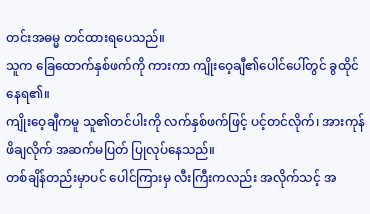တင်းအဓမ္မ တင်ထားရပေသည်။
သူက ခြေထောက်နှစ်ဖက်ကို ကားကာ ကျိုးဝေ့ချီ၏ပေါင်ပေါ်တွင် ခွထိုင်နေရ၏။
ကျိုးဝေ့ချီကမူ သူ၏တင်ပါးကို လက်နှစ်ဖက်ဖြင့် ပင့်တင်လိုက်၊ အားကုန် ဖိချလိုက် အဆက်မပြတ် ပြုလုပ်နေသည်။
တစ်ချိန်တည်းမှာပင် ပေါင်ကြားမှ လီးကြီးကလည်း အလိုက်သင့် အ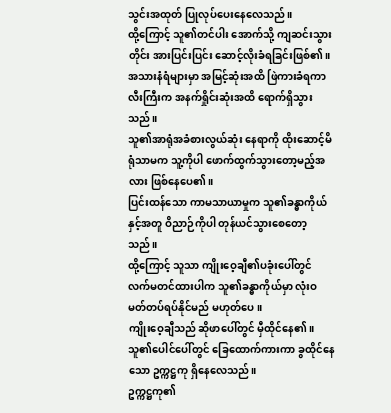သွင်းအထုတ် ပြုလုပ်ပေးနေလေသည်။
ထို့ကြောင့် သူ၏တင်ပါး အောက်သို့ ကျဆင်းသွားတိုင်း အားပြင်းပြင်း ဆောင့်လိုးခံရခြင်းဖြစ်၏။
အသားနံရံများမှာ အမြင့်ဆုံးအထိ ဖြဲကားခံရကာ လီးကြီးက အနက်ရှိုင်းဆုံးအထိ ရောက်ရှိသွားသည်။
သူ၏အာရုံအခံစားလွယ်ဆုံး နေရာကို ထိုးဆောင့်မိရုံသာမက သူ့ကိုပါ ဖောက်ထွက်သွားတော့မည့်အလား ဖြစ်နေပေ၏။
ပြင်းထန်သော ကာမသာယာမှုက သူ၏ခန္ဓာကိုယ်နှင့်အတူ ဝိညာဉ်ကိုပါ တုန်ယင်သွားစေတော့သည်။
ထို့ကြောင့် သူသာ ကျိုးဝေ့ချီ၏ပခုံးပေါ်တွင် လက်မတင်ထားပါက သူ၏ခန္ဓာကိုယ်မှာ လုံးဝမတ်တပ်ရပ်နိုင်မည် မဟုတ်ပေ။
ကျိုးဝေ့ချီသည် ဆိုဖာပေါ်တွင် မှီထိုင်နေ၏။
သူ၏ပေါင်ပေါ်တွင် ခြေထောက်ကားကာ ခွထိုင်နေသော ဥက္ကဋ္ဌကု ရှိနေလေသည်။
ဥက္ကဋ္ဌကု၏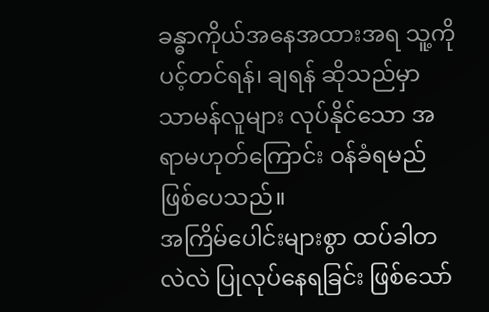ခန္ဓာကိုယ်အနေအထားအရ သူ့ကို ပင့်တင်ရန်၊ ချရန် ဆိုသည်မှာ သာမန်လူများ လုပ်နိုင်သော အရာမဟုတ်ကြောင်း ဝန်ခံရမည် ဖြစ်ပေသည်။
အကြိမ်ပေါင်းများစွာ ထပ်ခါတလဲလဲ ပြုလုပ်နေရခြင်း ဖြစ်သော်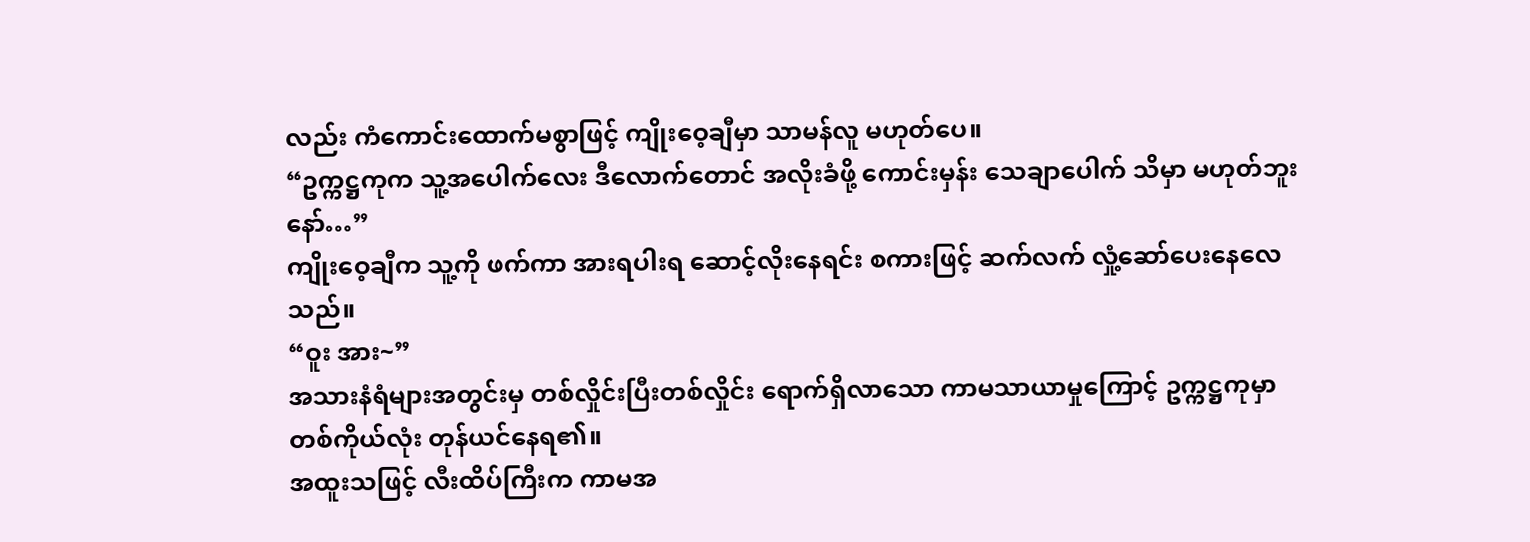လည်း ကံကောင်းထောက်မစွာဖြင့် ကျိုးဝေ့ချီမှာ သာမန်လူ မဟုတ်ပေ။
“ဥက္ကဋ္ဌကုက သူ့အပေါက်လေး ဒီလောက်တောင် အလိုးခံဖို့ ကောင်းမှန်း သေချာပေါက် သိမှာ မဟုတ်ဘူးနော်…”
ကျိုးဝေ့ချီက သူ့ကို ဖက်ကာ အားရပါးရ ဆောင့်လိုးနေရင်း စကားဖြင့် ဆက်လက် လှုံ့ဆော်ပေးနေလေသည်။
“ဝူး အား~”
အသားနံရံများအတွင်းမှ တစ်လှိုင်းပြီးတစ်လှိုင်း ရောက်ရှိလာသော ကာမသာယာမှုကြောင့် ဥက္ကဋ္ဌကုမှာ တစ်ကိုယ်လုံး တုန်ယင်နေရ၏။
အထူးသဖြင့် လီးထိပ်ကြီးက ကာမအ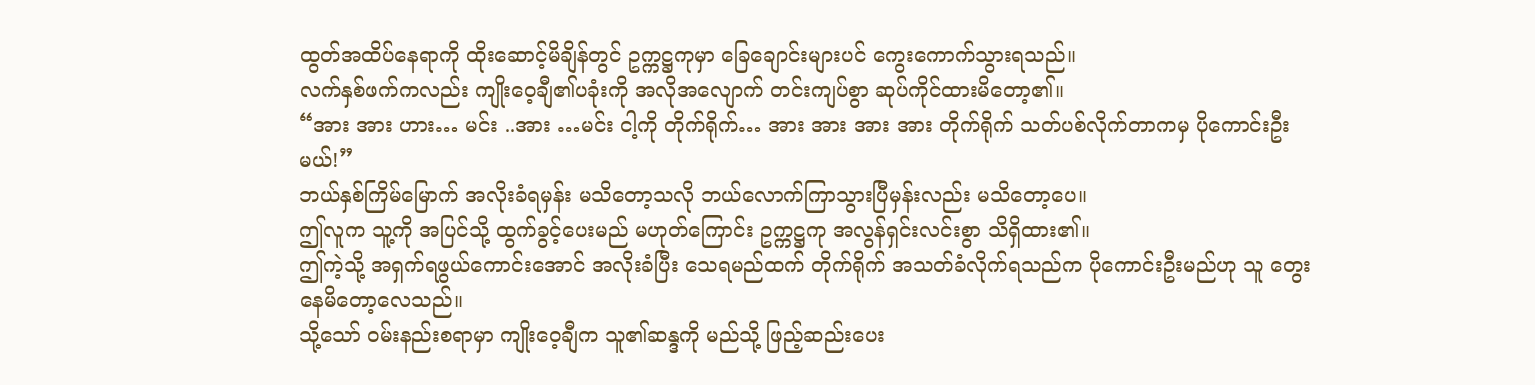ထွတ်အထိပ်နေရာကို ထိုးဆောင့်မိချိန်တွင် ဥက္ကဋ္ဌကုမှာ ခြေချောင်းများပင် ကွေးကောက်သွားရသည်။
လက်နှစ်ဖက်ကလည်း ကျိုးဝေ့ချီ၏ပခုံးကို အလိုအလျောက် တင်းကျပ်စွာ ဆုပ်ကိုင်ထားမိတော့၏။
“အား အား ဟား… မင်း ..အား …မင်း ငါ့ကို တိုက်ရိုက်… အား အား အား အား တိုက်ရိုက် သတ်ပစ်လိုက်တာကမှ ပိုကောင်းဦးမယ်!”
ဘယ်နှစ်ကြိမ်မြောက် အလိုးခံရမှန်း မသိတော့သလို ဘယ်လောက်ကြာသွားပြီမှန်းလည်း မသိတော့ပေ။
ဤလူက သူ့ကို အပြင်သို့ ထွက်ခွင့်ပေးမည် မဟုတ်ကြောင်း ဥက္ကဋ္ဌကု အလွန်ရှင်းလင်းစွာ သိရှိထား၏။
ဤကဲ့သို့ အရှက်ရဖွယ်ကောင်းအောင် အလိုးခံပြီး သေရမည်ထက် တိုက်ရိုက် အသတ်ခံလိုက်ရသည်က ပိုကောင်းဦးမည်ဟု သူ တွေးနေမိတော့လေသည်။
သို့သော် ဝမ်းနည်းစရာမှာ ကျိုးဝေ့ချီက သူ၏ဆန္ဒကို မည်သို့ ဖြည့်ဆည်းပေး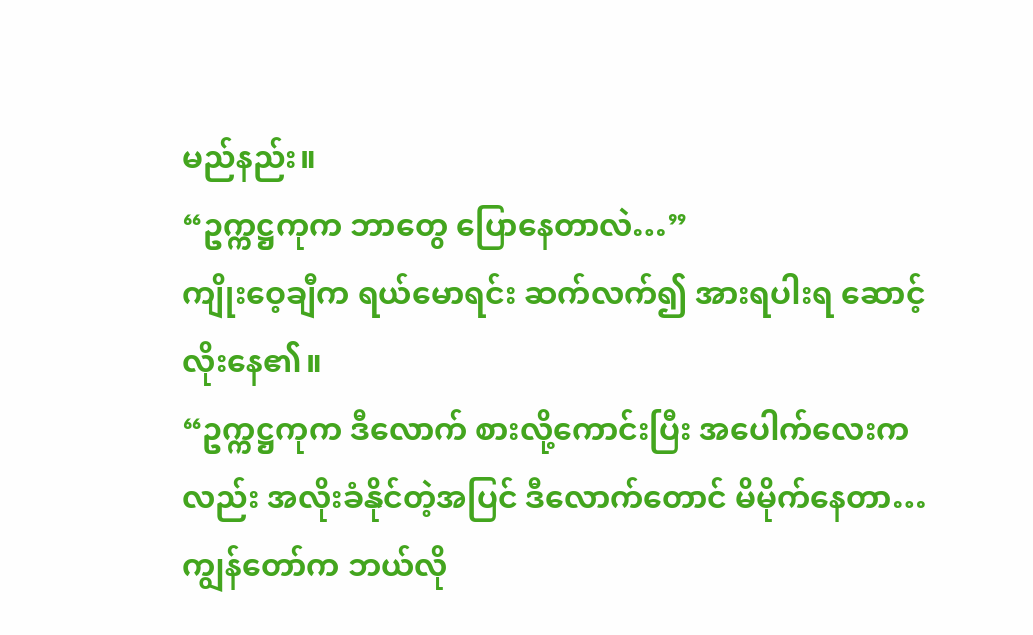မည်နည်း။
“ဥက္ကဋ္ဌကုက ဘာတွေ ပြောနေတာလဲ…”
ကျိုးဝေ့ချီက ရယ်မောရင်း ဆက်လက်၍ အားရပါးရ ဆောင့်လိုးနေ၏။
“ဥက္ကဋ္ဌကုက ဒီလောက် စားလို့ကောင်းပြီး အပေါက်လေးကလည်း အလိုးခံနိုင်တဲ့အပြင် ဒီလောက်တောင် မိမိုက်နေတာ… ကျွန်တော်က ဘယ်လို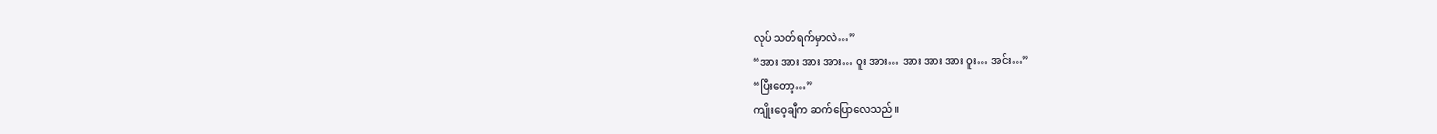လုပ် သတ်ရက်မှာလဲ…”
“အား အား အား အား… ဝူး အား… အား အား အား ဝူး… အင်း…”
“ပြီးတော့…”
ကျိုးဝေ့ချီက ဆက်ပြောလေသည်။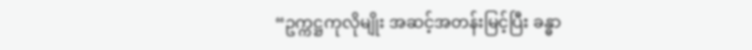“ဥက္ကဋ္ဌကုလိုမျိုး အဆင့်အတန်းမြင့်ပြီး ခန္ဓာ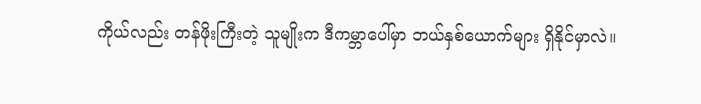ကိုယ်လည်း တန်ဖိုးကြီးတဲ့ သူမျိုးက ဒီကမ္ဘာပေါ်မှာ ဘယ်နှစ်ယောက်များ ရှိနိုင်မှာလဲ။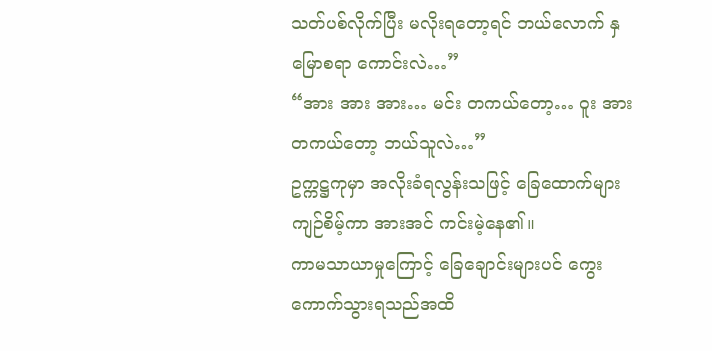သတ်ပစ်လိုက်ပြီး မလိုးရတော့ရင် ဘယ်လောက် နှမြောစရာ ကောင်းလဲ…”
“အား အား အား… မင်း တကယ်တော့… ဝူး အား တကယ်တော့ ဘယ်သူလဲ…”
ဥက္ကဋ္ဌကုမှာ အလိုးခံရလွန်းသဖြင့် ခြေထောက်များ ကျဉ်စိမ့်ကာ အားအင် ကင်းမဲ့နေ၏။
ကာမသာယာမှုကြောင့် ခြေချောင်းများပင် ကွေးကောက်သွားရသည်အထိ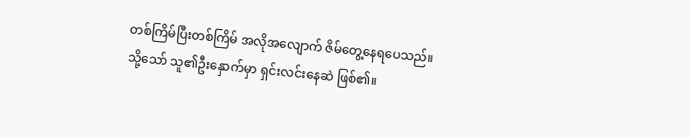တစ်ကြိမ်ပြီးတစ်ကြိမ် အလိုအလျောက် ဇိမ်တွေ့နေရပေသည်။
သို့သော် သူ၏ဦးနှောက်မှာ ရှင်းလင်းနေဆဲ ဖြစ်၏။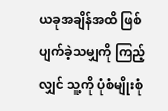ယခုအချိန်အထိ ဖြစ်ပျက်ခဲ့သမျှကို ကြည့်လျှင် သူ့ကို ပုံစံမျိုးစုံ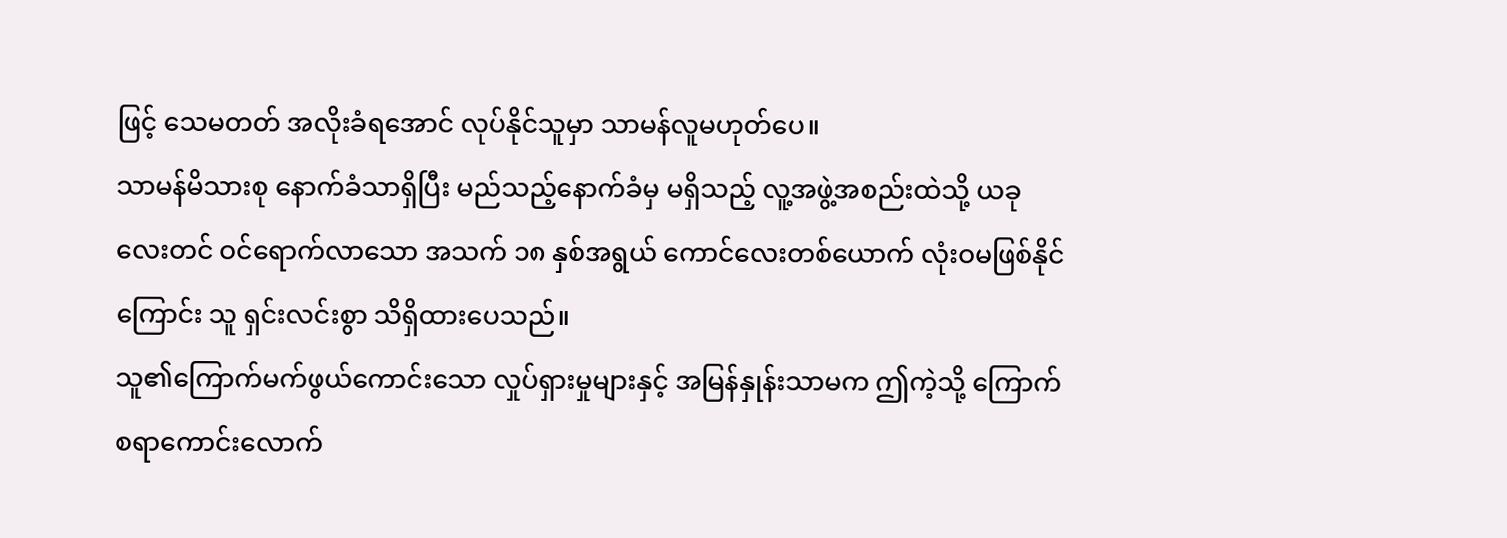ဖြင့် သေမတတ် အလိုးခံရအောင် လုပ်နိုင်သူမှာ သာမန်လူမဟုတ်ပေ။
သာမန်မိသားစု နောက်ခံသာရှိပြီး မည်သည့်နောက်ခံမှ မရှိသည့် လူ့အဖွဲ့အစည်းထဲသို့ ယခုလေးတင် ဝင်ရောက်လာသော အသက် ၁၈ နှစ်အရွယ် ကောင်လေးတစ်ယောက် လုံးဝမဖြစ်နိုင်ကြောင်း သူ ရှင်းလင်းစွာ သိရှိထားပေသည်။
သူ၏ကြောက်မက်ဖွယ်ကောင်းသော လှုပ်ရှားမှုများနှင့် အမြန်နှုန်းသာမက ဤကဲ့သို့ ကြောက်စရာကောင်းလောက်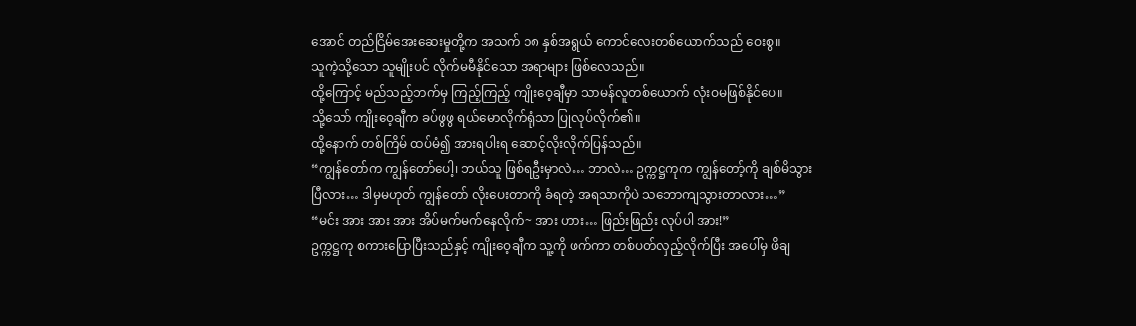အောင် တည်ငြိမ်အေးဆေးမှုတို့က အသက် ၁၈ နှစ်အရွယ် ကောင်လေးတစ်ယောက်သည် ဝေးစွ။
သူကဲ့သို့သော သူမျိုးပင် လိုက်မမီနိုင်သော အရာများ ဖြစ်လေသည်။
ထို့ကြောင့် မည်သည့်ဘက်မှ ကြည့်ကြည့် ကျိုးဝေ့ချီမှာ သာမန်လူတစ်ယောက် လုံးဝမဖြစ်နိုင်ပေ။
သို့သော် ကျိုးဝေ့ချီက ခပ်ဖွဖွ ရယ်မောလိုက်ရုံသာ ပြုလုပ်လိုက်၏။
ထို့နောက် တစ်ကြိမ် ထပ်မံ၍ အားရပါးရ ဆောင့်လိုးလိုက်ပြန်သည်။
“ကျွန်တော်က ကျွန်တော်ပေါ့၊ ဘယ်သူ ဖြစ်ရဦးမှာလဲ… ဘာလဲ… ဥက္ကဋ္ဌကုက ကျွန်တော့်ကို ချစ်မိသွားပြီလား… ဒါမှမဟုတ် ကျွန်တော် လိုးပေးတာကို ခံရတဲ့ အရသာကိုပဲ သဘောကျသွားတာလား…”
“မင်း အား အား အား အိပ်မက်မက်နေလိုက်~ အား ဟား… ဖြည်းဖြည်း လုပ်ပါ အား!”
ဥက္ကဋ္ဌကု စကားပြောပြီးသည်နှင့် ကျိုးဝေ့ချီက သူ့ကို ဖက်ကာ တစ်ပတ်လှည့်လိုက်ပြီး အပေါ်မှ ဖိချ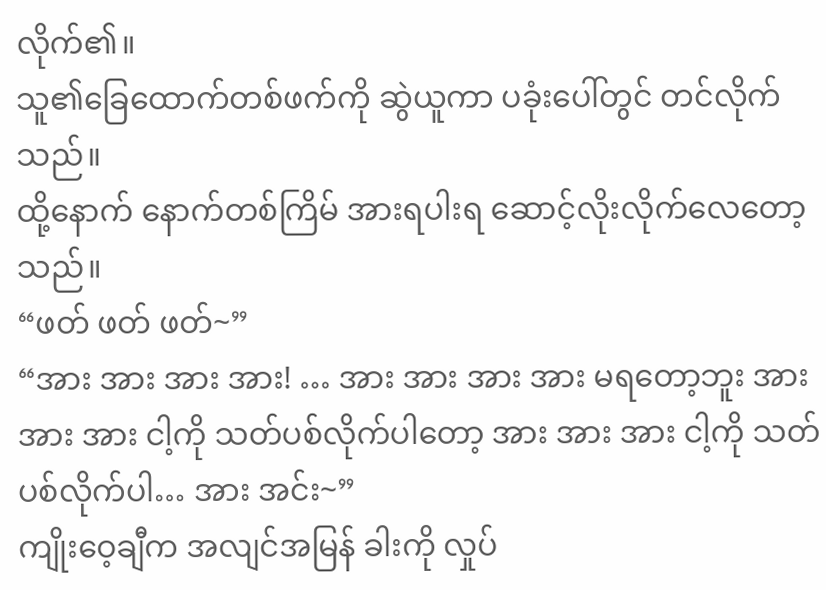လိုက်၏။
သူ၏ခြေထောက်တစ်ဖက်ကို ဆွဲယူကာ ပခုံးပေါ်တွင် တင်လိုက်သည်။
ထို့နောက် နောက်တစ်ကြိမ် အားရပါးရ ဆောင့်လိုးလိုက်လေတော့သည်။
“ဖတ် ဖတ် ဖတ်~”
“အား အား အား အား! … အား အား အား အား မရတော့ဘူး အား အား အား ငါ့ကို သတ်ပစ်လိုက်ပါတော့ အား အား အား ငါ့ကို သတ်ပစ်လိုက်ပါ… အား အင်း~”
ကျိုးဝေ့ချီက အလျင်အမြန် ခါးကို လှုပ်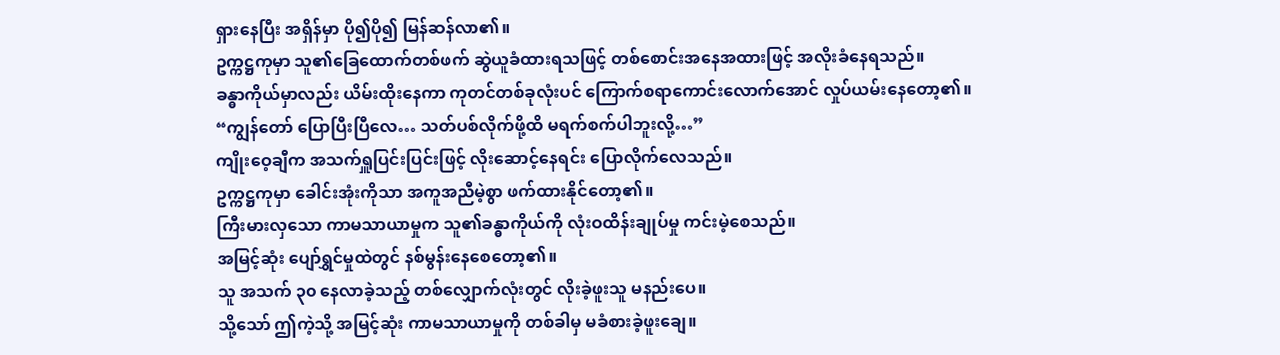ရှားနေပြီး အရှိန်မှာ ပို၍ပို၍ မြန်ဆန်လာ၏။
ဥက္ကဋ္ဌကုမှာ သူ၏ခြေထောက်တစ်ဖက် ဆွဲယူခံထားရသဖြင့် တစ်စောင်းအနေအထားဖြင့် အလိုးခံနေရသည်။
ခန္ဓာကိုယ်မှာလည်း ယိမ်းထိုးနေကာ ကုတင်တစ်ခုလုံးပင် ကြောက်စရာကောင်းလောက်အောင် လှုပ်ယမ်းနေတော့၏။
“ကျွန်တော် ပြောပြီးပြီလေ… သတ်ပစ်လိုက်ဖို့ထိ မရက်စက်ပါဘူးလို့…”
ကျိုးဝေ့ချီက အသက်ရှူပြင်းပြင်းဖြင့် လိုးဆောင့်နေရင်း ပြောလိုက်လေသည်။
ဥက္ကဋ္ဌကုမှာ ခေါင်းအုံးကိုသာ အကူအညီမဲ့စွာ ဖက်ထားနိုင်တော့၏။
ကြီးမားလှသော ကာမသာယာမှုက သူ၏ခန္ဓာကိုယ်ကို လုံးဝထိန်းချုပ်မှု ကင်းမဲ့စေသည်။
အမြင့်ဆုံး ပျော်ရွှင်မှုထဲတွင် နစ်မွန်းနေစေတော့၏။
သူ အသက် ၃၀ နေလာခဲ့သည့် တစ်လျှောက်လုံးတွင် လိုးခဲ့ဖူးသူ မနည်းပေ။
သို့သော် ဤကဲ့သို့ အမြင့်ဆုံး ကာမသာယာမှုကို တစ်ခါမှ မခံစားခဲ့ဖူးချေ။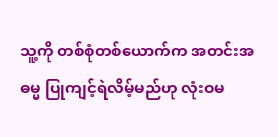သူ့ကို တစ်စုံတစ်ယောက်က အတင်းအဓမ္မ ပြုကျင့်ရဲလိမ့်မည်ဟု လုံးဝမ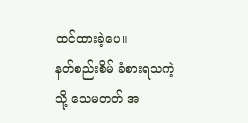ထင်ထားခဲ့ပေ။
နတ်စည်းစိမ် ခံစားရသကဲ့သို့ သေမတတ် အ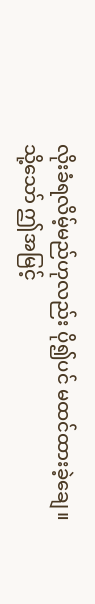လိုးခံရလိမ့်မည်ဟုလည်း ပို၍ပင် မထင်ထားခဲ့ချေ။
သို့သော် ဤအမြင့်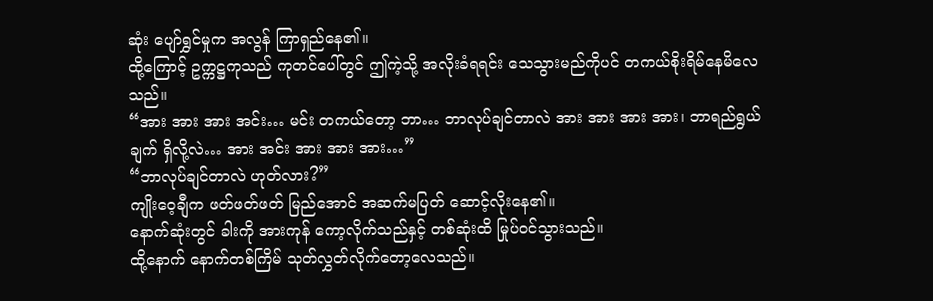ဆုံး ပျော်ရွှင်မှုက အလွန် ကြာရှည်နေ၏။
ထို့ကြောင့် ဥက္ကဋ္ဌကုသည် ကုတင်ပေါ်တွင် ဤကဲ့သို့ အလိုးခံရရင်း သေသွားမည်ကိုပင် တကယ်စိုးရိမ်နေမိလေသည်။
“အား အား အား အင်း… မင်း တကယ်တော့ ဘာ… ဘာလုပ်ချင်တာလဲ အား အား အား အား၊ ဘာရည်ရွယ်ချက် ရှိလို့လဲ… အား အင်း အား အား အား…”
“ဘာလုပ်ချင်တာလဲ ဟုတ်လား?”
ကျိုးဝေ့ချီက ဖတ်ဖတ်ဖတ် မြည်အောင် အဆက်မပြတ် ဆောင့်လိုးနေ၏။
နောက်ဆုံးတွင် ခါးကို အားကုန် ကော့လိုက်သည်နှင့် တစ်ဆုံးထိ မြုပ်ဝင်သွားသည်။
ထို့နောက် နောက်တစ်ကြိမ် သုတ်လွှတ်လိုက်တော့လေသည်။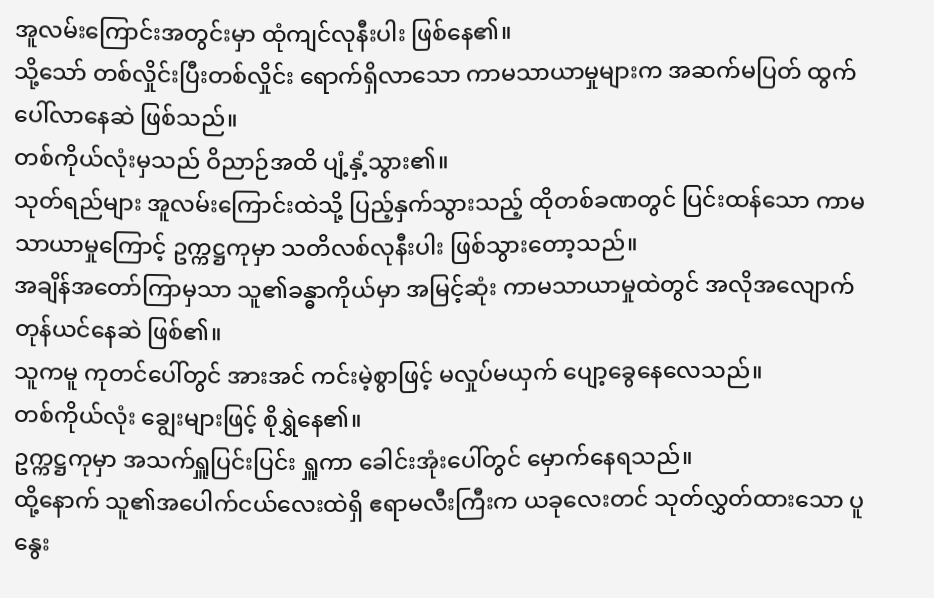အူလမ်းကြောင်းအတွင်းမှာ ထုံကျင်လုနီးပါး ဖြစ်နေ၏။
သို့သော် တစ်လှိုင်းပြီးတစ်လှိုင်း ရောက်ရှိလာသော ကာမသာယာမှုများက အဆက်မပြတ် ထွက်ပေါ်လာနေဆဲ ဖြစ်သည်။
တစ်ကိုယ်လုံးမှသည် ဝိညာဉ်အထိ ပျံ့နှံ့သွား၏။
သုတ်ရည်များ အူလမ်းကြောင်းထဲသို့ ပြည့်နှက်သွားသည့် ထိုတစ်ခဏတွင် ပြင်းထန်သော ကာမသာယာမှုကြောင့် ဥက္ကဋ္ဌကုမှာ သတိလစ်လုနီးပါး ဖြစ်သွားတော့သည်။
အချိန်အတော်ကြာမှသာ သူ၏ခန္ဓာကိုယ်မှာ အမြင့်ဆုံး ကာမသာယာမှုထဲတွင် အလိုအလျောက် တုန်ယင်နေဆဲ ဖြစ်၏။
သူကမူ ကုတင်ပေါ်တွင် အားအင် ကင်းမဲ့စွာဖြင့် မလှုပ်မယှက် ပျော့ခွေနေလေသည်။
တစ်ကိုယ်လုံး ချွေးများဖြင့် စိုရွှဲနေ၏။
ဥက္ကဋ္ဌကုမှာ အသက်ရှူပြင်းပြင်း ရှူကာ ခေါင်းအုံးပေါ်တွင် မှောက်နေရသည်။
ထို့နောက် သူ၏အပေါက်ငယ်လေးထဲရှိ ဧရာမလီးကြီးက ယခုလေးတင် သုတ်လွှတ်ထားသော ပူနွေး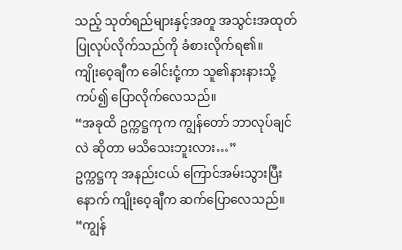သည့် သုတ်ရည်များနှင့်အတူ အသွင်းအထုတ် ပြုလုပ်လိုက်သည်ကို ခံစားလိုက်ရ၏။
ကျိုးဝေ့ချီက ခေါင်းငုံ့ကာ သူ၏နားနားသို့ ကပ်၍ ပြောလိုက်လေသည်။
“အခုထိ ဥက္ကဋ္ဌကုက ကျွန်တော် ဘာလုပ်ချင်လဲ ဆိုတာ မသိသေးဘူးလား…”
ဥက္ကဋ္ဌကု အနည်းငယ် ကြောင်အမ်းသွားပြီးနောက် ကျိုးဝေ့ချီက ဆက်ပြောလေသည်။
“ကျွန်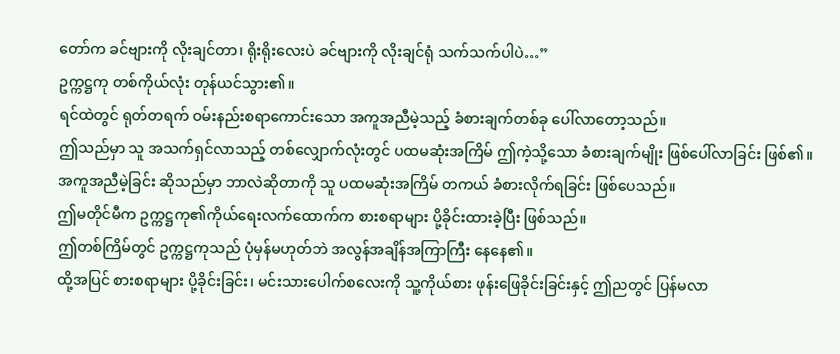တော်က ခင်ဗျားကို လိုးချင်တာ၊ ရိုးရိုးလေးပဲ ခင်ဗျားကို လိုးချင်ရုံ သက်သက်ပါပဲ…”
ဥက္ကဋ္ဌကု တစ်ကိုယ်လုံး တုန်ယင်သွား၏။
ရင်ထဲတွင် ရုတ်တရက် ဝမ်းနည်းစရာကောင်းသော အကူအညီမဲ့သည့် ခံစားချက်တစ်ခု ပေါ်လာတော့သည်။
ဤသည်မှာ သူ အသက်ရှင်လာသည့် တစ်လျှောက်လုံးတွင် ပထမဆုံးအကြိမ် ဤကဲ့သို့သော ခံစားချက်မျိုး ဖြစ်ပေါ်လာခြင်း ဖြစ်၏။
အကူအညီမဲ့ခြင်း ဆိုသည်မှာ ဘာလဲဆိုတာကို သူ ပထမဆုံးအကြိမ် တကယ် ခံစားလိုက်ရခြင်း ဖြစ်ပေသည်။
ဤမတိုင်မီက ဥက္ကဋ္ဌကု၏ကိုယ်ရေးလက်ထောက်က စားစရာများ ပို့ခိုင်းထားခဲ့ပြီး ဖြစ်သည်။
ဤတစ်ကြိမ်တွင် ဥက္ကဋ္ဌကုသည် ပုံမှန်မဟုတ်ဘဲ အလွန်အချိန်အကြာကြီး နေနေ၏။
ထို့အပြင် စားစရာများ ပို့ခိုင်းခြင်း၊ မင်းသားပေါက်စလေးကို သူ့ကိုယ်စား ဖုန်းဖြေခိုင်းခြင်းနှင့် ဤညတွင် ပြန်မလာ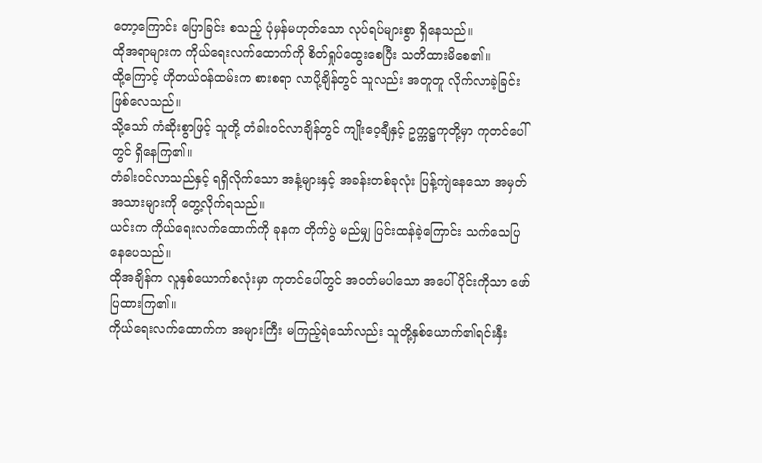တော့ကြောင်း ပြောခြင်း စသည့် ပုံမှန်မဟုတ်သော လုပ်ရပ်များစွာ ရှိနေသည်။
ထိုအရာများက ကိုယ်ရေးလက်ထောက်ကို စိတ်ရှုပ်ထွေးစေပြီး သတိထားမိစေ၏။
ထို့ကြောင့် ဟိုတယ်ဝန်ထမ်းက စားစရာ လာပို့ချိန်တွင် သူလည်း အတူတူ လိုက်လာခဲ့ခြင်း ဖြစ်လေသည်။
သို့သော် ကံဆိုးစွာဖြင့် သူတို့ တံခါးဝင်လာချိန်တွင် ကျိုးဝေ့ချီနှင့် ဥက္ကဋ္ဌကုတို့မှာ ကုတင်ပေါ်တွင် ရှိနေကြ၏။
တံခါးဝင်လာသည်နှင့် ရရှိလိုက်သော အနံ့များနှင့် အခန်းတစ်ခုလုံး ပြန့်ကျဲနေသော အမှတ်အသားများကို တွေ့လိုက်ရသည်။
ယင်းက ကိုယ်ရေးလက်ထောက်ကို ခုနက တိုက်ပွဲ မည်မျှ ပြင်းထန်ခဲ့ကြောင်း သက်သေပြနေပေသည်။
ထိုအချိန်က လူနှစ်ယောက်စလုံးမှာ ကုတင်ပေါ်တွင် အဝတ်မပါသော အပေါ်ပိုင်းကိုသာ ဖော်ပြထားကြ၏။
ကိုယ်ရေးလက်ထောက်က အများကြီး မကြည့်ရဲသော်လည်း သူတို့နှစ်ယောက်၏ရင်းနှီး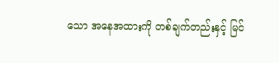သော အနေအထားကို တစ်ချက်တည်းနှင့် မြင်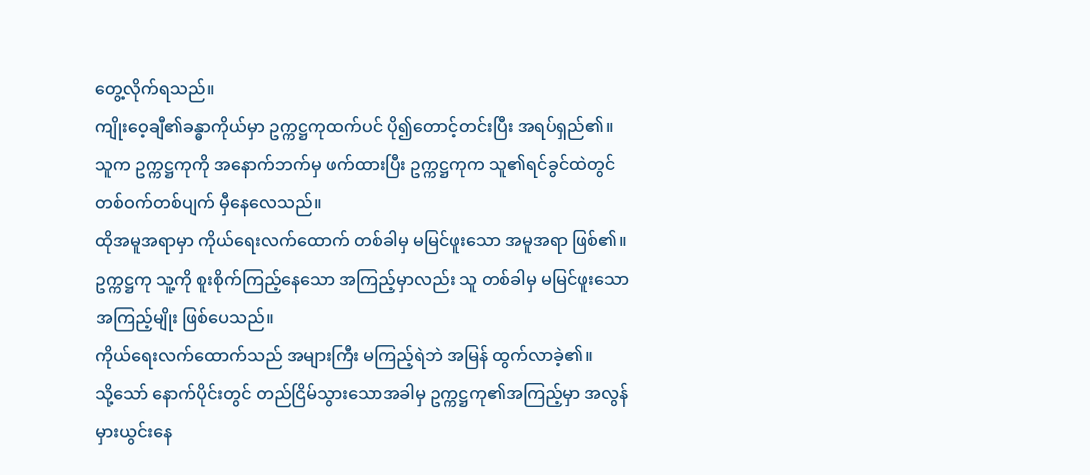တွေ့လိုက်ရသည်။
ကျိုးဝေ့ချီ၏ခန္ဓာကိုယ်မှာ ဥက္ကဋ္ဌကုထက်ပင် ပို၍တောင့်တင်းပြီး အရပ်ရှည်၏။
သူက ဥက္ကဋ္ဌကုကို အနောက်ဘက်မှ ဖက်ထားပြီး ဥက္ကဋ္ဌကုက သူ၏ရင်ခွင်ထဲတွင် တစ်ဝက်တစ်ပျက် မှီနေလေသည်။
ထိုအမူအရာမှာ ကိုယ်ရေးလက်ထောက် တစ်ခါမှ မမြင်ဖူးသော အမူအရာ ဖြစ်၏။
ဥက္ကဋ္ဌကု သူ့ကို စူးစိုက်ကြည့်နေသော အကြည့်မှာလည်း သူ တစ်ခါမှ မမြင်ဖူးသော အကြည့်မျိုး ဖြစ်ပေသည်။
ကိုယ်ရေးလက်ထောက်သည် အများကြီး မကြည့်ရဲဘဲ အမြန် ထွက်လာခဲ့၏။
သို့သော် နောက်ပိုင်းတွင် တည်ငြိမ်သွားသောအခါမှ ဥက္ကဋ္ဌကု၏အကြည့်မှာ အလွန်မှားယွင်းနေ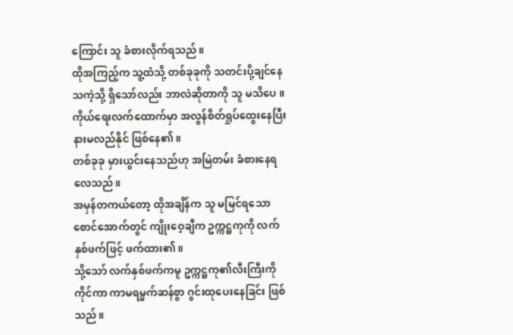ကြောင်း သူ ခံစားလိုက်ရသည်။
ထိုအကြည့်က သူ့ထံသို့ တစ်ခုခုကို သတင်းပို့ချင်နေသကဲ့သို့ ရှိသော်လည်း ဘာလဲဆိုတာကို သူ မသိပေ။
ကိုယ်ရေးလက်ထောက်မှာ အလွန်စိတ်ရှုပ်ထွေးနေပြီး နားမလည်နိုင် ဖြစ်နေ၏။
တစ်ခုခု မှားယွင်းနေသည်ဟု အမြဲတမ်း ခံစားနေရလေသည်။
အမှန်တကယ်တော့ ထိုအချိန်က သူ မမြင်ရသော စောင်အောက်တွင် ကျိုးဝေ့ချီက ဥက္ကဋ္ဌကုကို လက်နှစ်ဖက်ဖြင့် ဖက်ထား၏။
သို့သော် လက်နှစ်ဖက်ကမူ ဥက္ကဋ္ဌကု၏လီးကြီးကို ကိုင်ကာ ကာမရမ္မက်ဆန်စွာ ဂွင်းထုပေးနေခြင်း ဖြစ်သည်။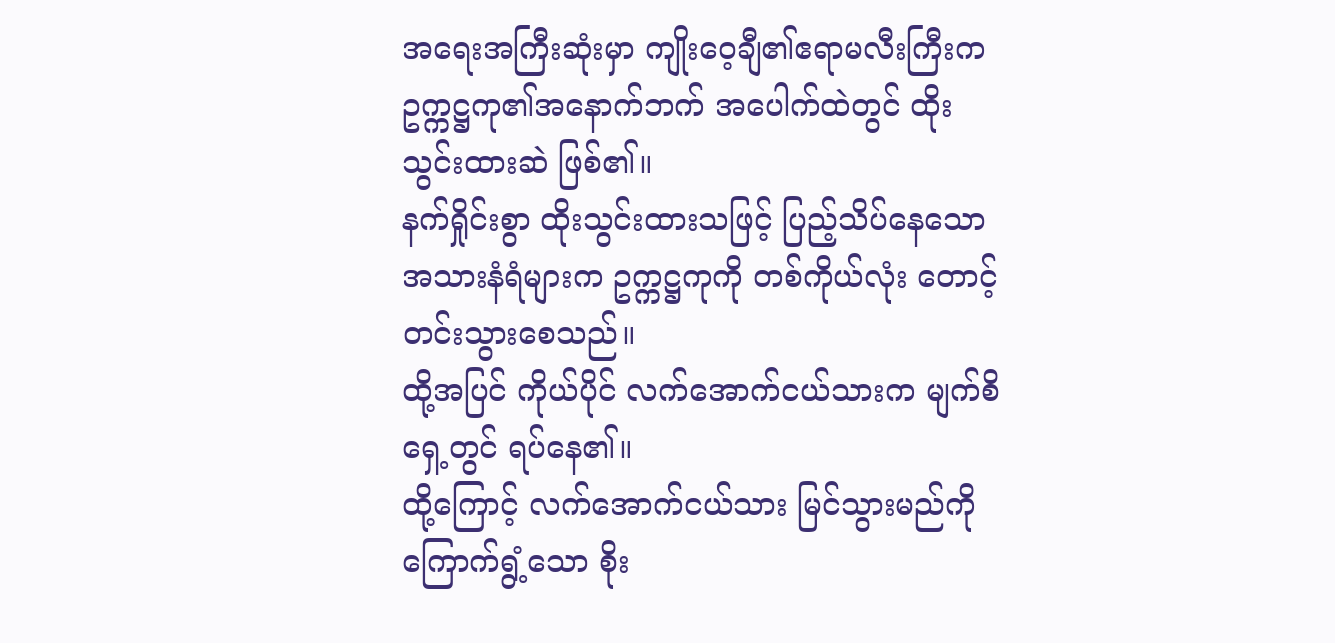အရေးအကြီးဆုံးမှာ ကျိုးဝေ့ချီ၏ဧရာမလီးကြီးက ဥက္ကဋ္ဌကု၏အနောက်ဘက် အပေါက်ထဲတွင် ထိုးသွင်းထားဆဲ ဖြစ်၏။
နက်ရှိုင်းစွာ ထိုးသွင်းထားသဖြင့် ပြည့်သိပ်နေသော အသားနံရံများက ဥက္ကဋ္ဌကုကို တစ်ကိုယ်လုံး တောင့်တင်းသွားစေသည်။
ထို့အပြင် ကိုယ်ပိုင် လက်အောက်ငယ်သားက မျက်စိရှေ့တွင် ရပ်နေ၏။
ထို့ကြောင့် လက်အောက်ငယ်သား မြင်သွားမည်ကို ကြောက်ရွံ့သော စိုး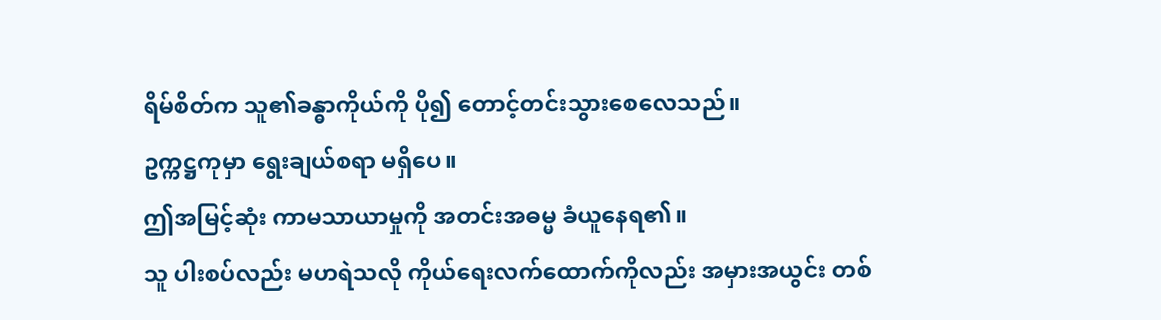ရိမ်စိတ်က သူ၏ခန္ဓာကိုယ်ကို ပို၍ တောင့်တင်းသွားစေလေသည်။
ဥက္ကဋ္ဌကုမှာ ရွေးချယ်စရာ မရှိပေ။
ဤအမြင့်ဆုံး ကာမသာယာမှုကို အတင်းအဓမ္မ ခံယူနေရ၏။
သူ ပါးစပ်လည်း မဟရဲသလို ကိုယ်ရေးလက်ထောက်ကိုလည်း အမှားအယွင်း တစ်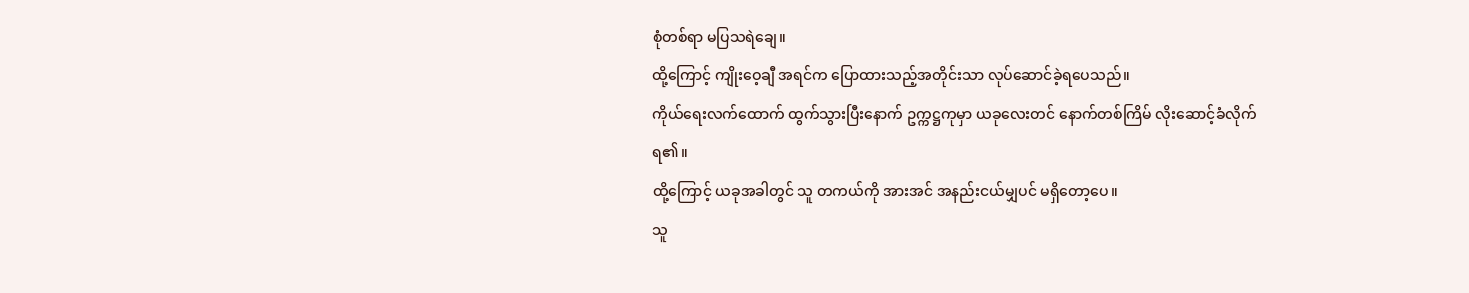စုံတစ်ရာ မပြသရဲချေ။
ထို့ကြောင့် ကျိုးဝေ့ချီ အရင်က ပြောထားသည့်အတိုင်းသာ လုပ်ဆောင်ခဲ့ရပေသည်။
ကိုယ်ရေးလက်ထောက် ထွက်သွားပြီးနောက် ဥက္ကဋ္ဌကုမှာ ယခုလေးတင် နောက်တစ်ကြိမ် လိုးဆောင့်ခံလိုက်ရ၏။
ထို့ကြောင့် ယခုအခါတွင် သူ တကယ်ကို အားအင် အနည်းငယ်မျှပင် မရှိတော့ပေ။
သူ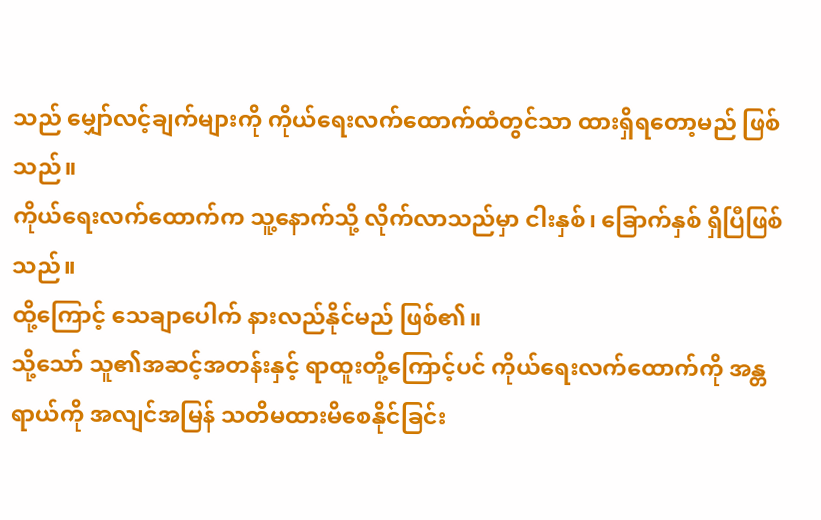သည် မျှော်လင့်ချက်များကို ကိုယ်ရေးလက်ထောက်ထံတွင်သာ ထားရှိရတော့မည် ဖြစ်သည်။
ကိုယ်ရေးလက်ထောက်က သူ့နောက်သို့ လိုက်လာသည်မှာ ငါးနှစ်၊ ခြောက်နှစ် ရှိပြီဖြစ်သည်။
ထို့ကြောင့် သေချာပေါက် နားလည်နိုင်မည် ဖြစ်၏။
သို့သော် သူ၏အဆင့်အတန်းနှင့် ရာထူးတို့ကြောင့်ပင် ကိုယ်ရေးလက်ထောက်ကို အန္တရာယ်ကို အလျင်အမြန် သတိမထားမိစေနိုင်ခြင်း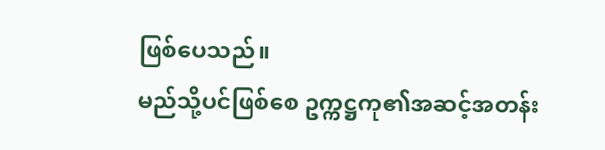ဖြစ်ပေသည်။
မည်သို့ပင်ဖြစ်စေ ဥက္ကဋ္ဌကု၏အဆင့်အတန်း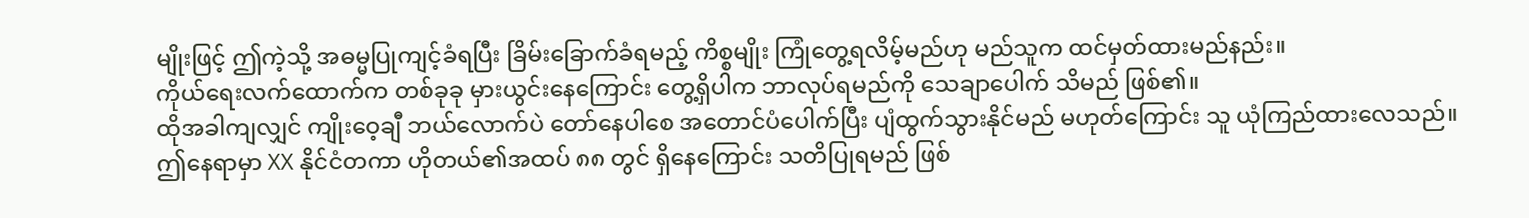မျိုးဖြင့် ဤကဲ့သို့ အဓမ္မပြုကျင့်ခံရပြီး ခြိမ်းခြောက်ခံရမည့် ကိစ္စမျိုး ကြုံတွေ့ရလိမ့်မည်ဟု မည်သူက ထင်မှတ်ထားမည်နည်း။
ကိုယ်ရေးလက်ထောက်က တစ်ခုခု မှားယွင်းနေကြောင်း တွေ့ရှိပါက ဘာလုပ်ရမည်ကို သေချာပေါက် သိမည် ဖြစ်၏။
ထိုအခါကျလျှင် ကျိုးဝေ့ချီ ဘယ်လောက်ပဲ တော်နေပါစေ အတောင်ပံပေါက်ပြီး ပျံထွက်သွားနိုင်မည် မဟုတ်ကြောင်း သူ ယုံကြည်ထားလေသည်။
ဤနေရာမှာ XX နိုင်ငံတကာ ဟိုတယ်၏အထပ် ၈၈ တွင် ရှိနေကြောင်း သတိပြုရမည် ဖြစ်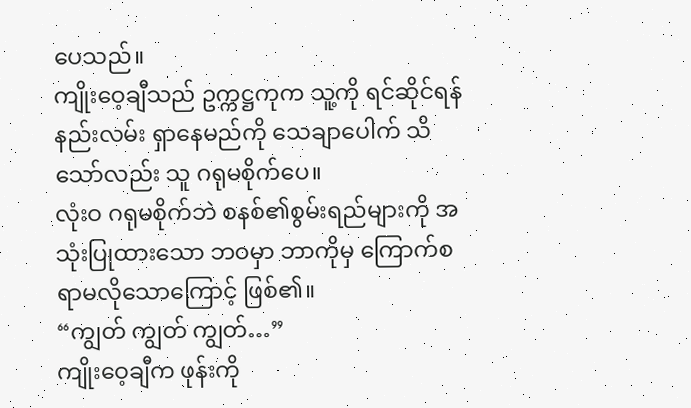ပေသည်။
ကျိုးဝေ့ချီသည် ဥက္ကဋ္ဌကုက သူ့ကို ရင်ဆိုင်ရန် နည်းလမ်း ရှာနေမည်ကို သေချာပေါက် သိသော်လည်း သူ ဂရုမစိုက်ပေ။
လုံးဝ ဂရုမစိုက်ဘဲ စနစ်၏စွမ်းရည်များကို အသုံးပြုထားသော ဘဝမှာ ဘာကိုမှ ကြောက်စရာမလိုသောကြောင့် ဖြစ်၏။
“ကျွတ် ကျွတ် ကျွတ်…”
ကျိုးဝေ့ချီက ဖုန်းကို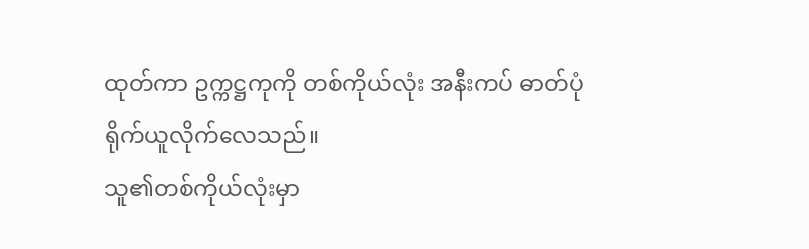ထုတ်ကာ ဥက္ကဋ္ဌကုကို တစ်ကိုယ်လုံး အနီးကပ် ဓာတ်ပုံ ရိုက်ယူလိုက်လေသည်။
သူ၏တစ်ကိုယ်လုံးမှာ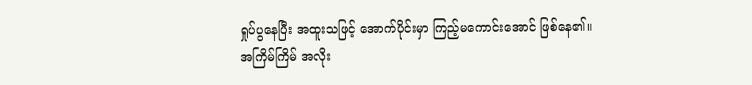ရှုပ်ပွနေပြီး အထူးသဖြင့် အောက်ပိုင်းမှာ ကြည့်မကောင်းအောင် ဖြစ်နေ၏။
အကြိမ်ကြိမ် အလိုး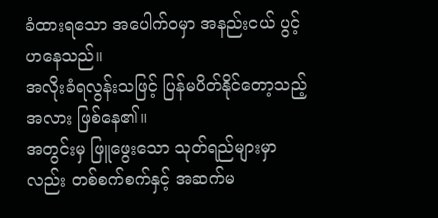ခံထားရသော အပေါက်ဝမှာ အနည်းငယ် ပွင့်ဟနေသည်။
အလိုးခံရလွန်းသဖြင့် ပြန်မပိတ်နိုင်တော့သည့်အလား ဖြစ်နေ၏။
အတွင်းမှ ဖြူဖွေးသော သုတ်ရည်များမှာလည်း တစ်စက်စက်နှင့် အဆက်မ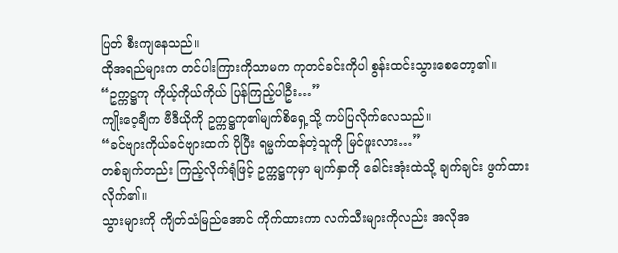ပြတ် စီးကျနေသည်။
ထိုအရည်များက တင်ပါးကြားကိုသာမက ကုတင်ခင်းကိုပါ စွန်းထင်းသွားစေတော့၏။
“ဥက္ကဋ္ဌကု ကိုယ့်ကိုယ်ကိုယ် ပြန်ကြည့်ပါဦး…”
ကျိုးဝေ့ချီက ဗီဒီယိုကို ဥက္ကဋ္ဌကု၏မျက်စိရှေ့သို့ ကပ်ပြလိုက်လေသည်။
“ခင်ဗျားကိုယ်ခင်ဗျားထက် ပိုပြီး ရမ္မက်ထန်တဲ့သူကို မြင်ဖူးလား…”
တစ်ချက်တည်း ကြည့်လိုက်ရုံဖြင့် ဥက္ကဋ္ဌကုမှာ မျက်နှာကို ခေါင်းအုံးထဲသို့ ချက်ချင်း ဖွက်ထားလိုက်၏။
သွားများကို ကျိတ်သံမြည်အောင် ကိုက်ထားကာ လက်သီးများကိုလည်း အလိုအ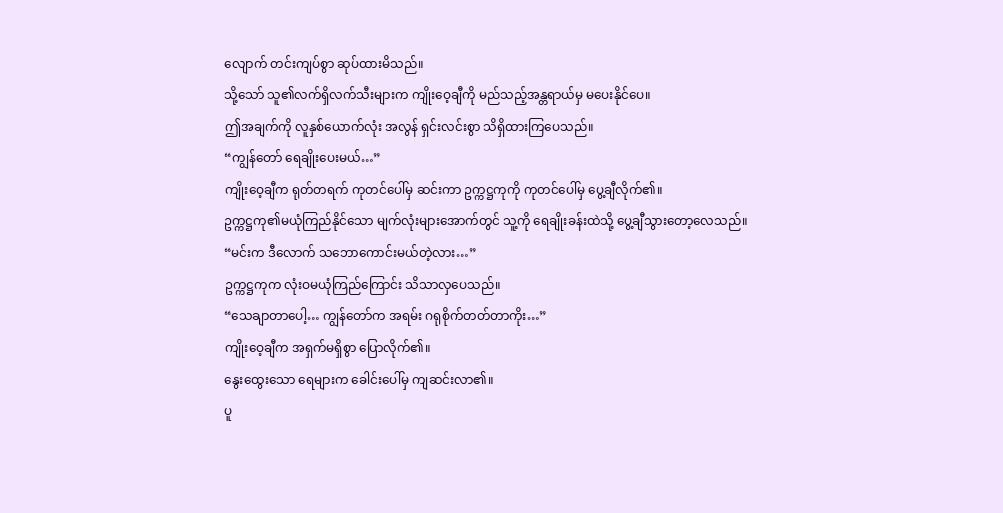လျောက် တင်းကျပ်စွာ ဆုပ်ထားမိသည်။
သို့သော် သူ၏လက်ရှိလက်သီးများက ကျိုးဝေ့ချီကို မည်သည့်အန္တရာယ်မှ မပေးနိုင်ပေ။
ဤအချက်ကို လူနှစ်ယောက်လုံး အလွန် ရှင်းလင်းစွာ သိရှိထားကြပေသည်။
“ကျွန်တော် ရေချိုးပေးမယ်…”
ကျိုးဝေ့ချီက ရုတ်တရက် ကုတင်ပေါ်မှ ဆင်းကာ ဥက္ကဋ္ဌကုကို ကုတင်ပေါ်မှ ပွေ့ချီလိုက်၏။
ဥက္ကဋ္ဌကု၏မယုံကြည်နိုင်သော မျက်လုံးများအောက်တွင် သူ့ကို ရေချိုးခန်းထဲသို့ ပွေ့ချီသွားတော့လေသည်။
“မင်းက ဒီလောက် သဘောကောင်းမယ်တဲ့လား…”
ဥက္ကဋ္ဌကုက လုံးဝမယုံကြည်ကြောင်း သိသာလှပေသည်။
“သေချာတာပေါ့… ကျွန်တော်က အရမ်း ဂရုစိုက်တတ်တာကိုး…”
ကျိုးဝေ့ချီက အရှက်မရှိစွာ ပြောလိုက်၏။
နွေးထွေးသော ရေများက ခေါင်းပေါ်မှ ကျဆင်းလာ၏။
ပူ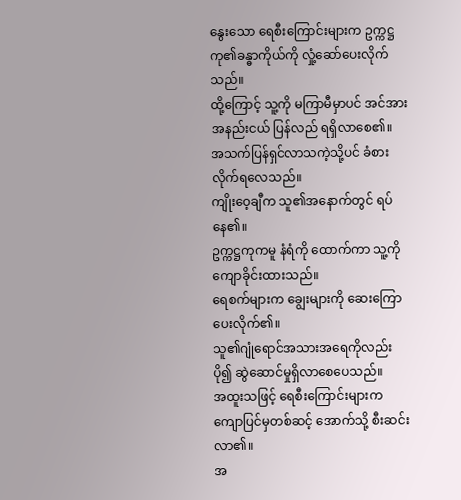နွေးသော ရေစီးကြောင်းများက ဥက္ကဋ္ဌကု၏ခန္ဓာကိုယ်ကို လှုံ့ဆော်ပေးလိုက်သည်။
ထို့ကြောင့် သူ့ကို မကြာမီမှာပင် အင်အား အနည်းငယ် ပြန်လည် ရရှိလာစေ၏။
အသက်ပြန်ရှင်လာသကဲ့သို့ပင် ခံစားလိုက်ရလေသည်။
ကျိုးဝေ့ချီက သူ၏အနောက်တွင် ရပ်နေ၏။
ဥက္ကဋ္ဌကုကမူ နံရံကို ထောက်ကာ သူ့ကို ကျောခိုင်းထားသည်။
ရေစက်များက ချွေးများကို ဆေးကြောပေးလိုက်၏။
သူ၏ဂျုံရောင်အသားအရေကိုလည်း ပို၍ ဆွဲဆောင်မှုရှိလာစေပေသည်။
အထူးသဖြင့် ရေစီးကြောင်းများက ကျောပြင်မှတစ်ဆင့် အောက်သို့ စီးဆင်းလာ၏။
အ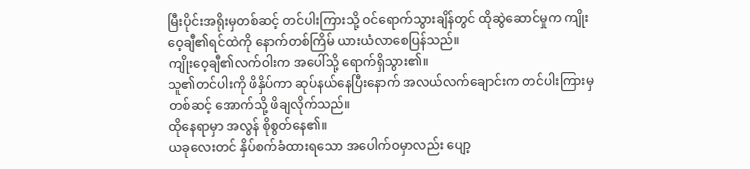မြီးပိုင်းအရိုးမှတစ်ဆင့် တင်ပါးကြားသို့ ဝင်ရောက်သွားချိန်တွင် ထိုဆွဲဆောင်မှုက ကျိုးဝေ့ချီ၏ရင်ထဲကို နောက်တစ်ကြိမ် ယားယံလာစေပြန်သည်။
ကျိုးဝေ့ချီ၏လက်ဝါးက အပေါ်သို့ ရောက်ရှိသွား၏။
သူ၏တင်ပါးကို ဖိနှိပ်ကာ ဆုပ်နယ်နေပြီးနောက် အလယ်လက်ချောင်းက တင်ပါးကြားမှတစ်ဆင့် အောက်သို့ ဖိချလိုက်သည်။
ထိုနေရာမှာ အလွန် စိုစွတ်နေ၏။
ယခုလေးတင် နှိပ်စက်ခံထားရသော အပေါက်ဝမှာလည်း ပျော့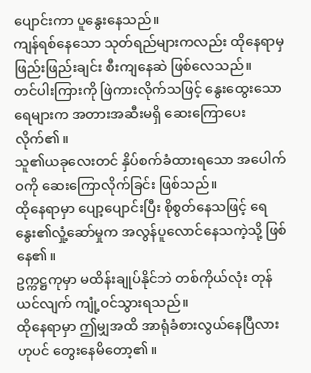ပျောင်းကာ ပူနွေးနေသည်။
ကျန်ရစ်နေသော သုတ်ရည်များကလည်း ထိုနေရာမှ ဖြည်းဖြည်းချင်း စီးကျနေဆဲ ဖြစ်လေသည်။
တင်ပါးကြားကို ဖြဲကားလိုက်သဖြင့် နွေးထွေးသော ရေများက အတားအဆီးမရှိ ဆေးကြောပေးလိုက်၏။
သူ၏ယခုလေးတင် နှိပ်စက်ခံထားရသော အပေါက်ဝကို ဆေးကြောလိုက်ခြင်း ဖြစ်သည်။
ထိုနေရာမှာ ပျော့ပျောင်းပြီး စိုစွတ်နေသဖြင့် ရေနွေး၏လှုံ့ဆော်မှုက အလွန်ပူလောင်နေသကဲ့သို့ ဖြစ်နေ၏။
ဥက္ကဋ္ဌကုမှာ မထိန်းချုပ်နိုင်ဘဲ တစ်ကိုယ်လုံး တုန်ယင်လျက် ကျုံ့ဝင်သွားရသည်။
ထိုနေရာမှာ ဤမျှအထိ အာရုံခံစားလွယ်နေပြီလားဟုပင် တွေးနေမိတော့၏။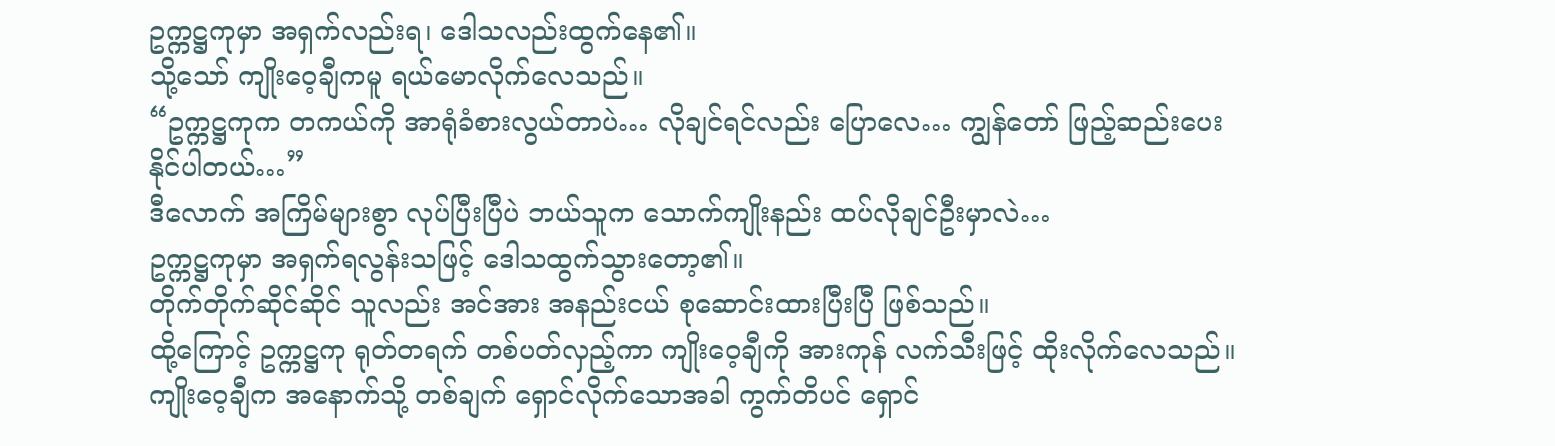ဥက္ကဋ္ဌကုမှာ အရှက်လည်းရ၊ ဒေါသလည်းထွက်နေ၏။
သို့သော် ကျိုးဝေ့ချီကမူ ရယ်မောလိုက်လေသည်။
“ဥက္ကဋ္ဌကုက တကယ်ကို အာရုံခံစားလွယ်တာပဲ… လိုချင်ရင်လည်း ပြောလေ… ကျွန်တော် ဖြည့်ဆည်းပေးနိုင်ပါတယ်…”
ဒီလောက် အကြိမ်များစွာ လုပ်ပြီးပြီပဲ ဘယ်သူက သောက်ကျိုးနည်း ထပ်လိုချင်ဦးမှာလဲ…
ဥက္ကဋ္ဌကုမှာ အရှက်ရလွန်းသဖြင့် ဒေါသထွက်သွားတော့၏။
တိုက်တိုက်ဆိုင်ဆိုင် သူလည်း အင်အား အနည်းငယ် စုဆောင်းထားပြီးပြီ ဖြစ်သည်။
ထို့ကြောင့် ဥက္ကဋ္ဌကု ရုတ်တရက် တစ်ပတ်လှည့်ကာ ကျိုးဝေ့ချီကို အားကုန် လက်သီးဖြင့် ထိုးလိုက်လေသည်။
ကျိုးဝေ့ချီက အနောက်သို့ တစ်ချက် ရှောင်လိုက်သောအခါ ကွက်တိပင် ရှောင်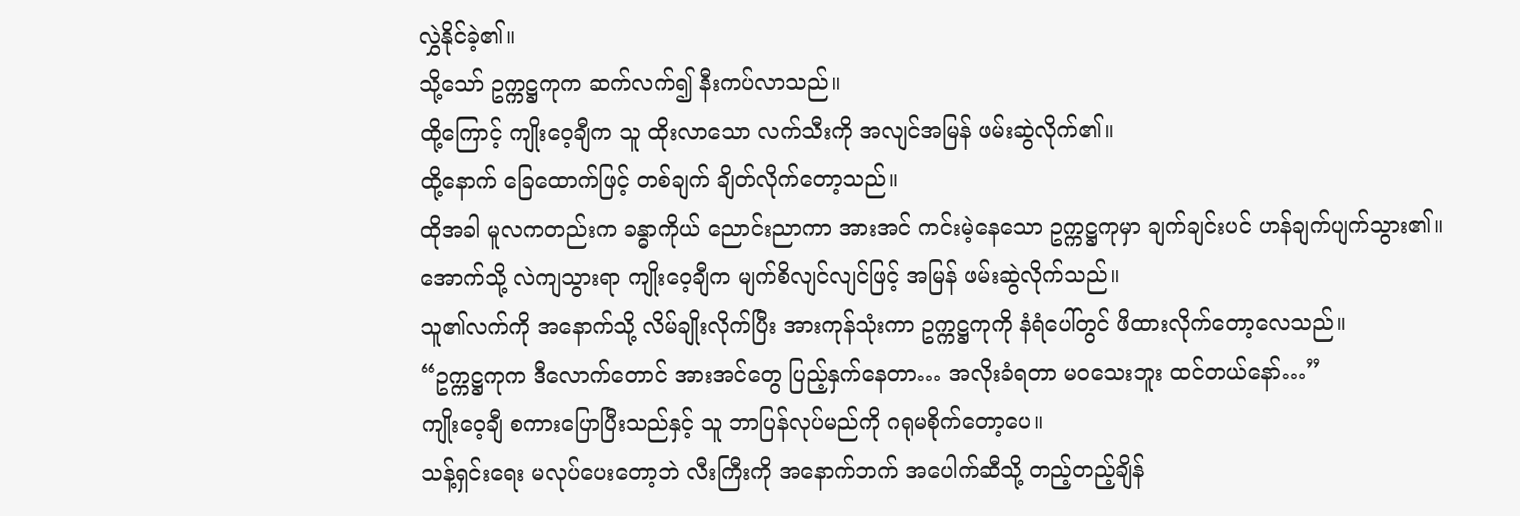လွှဲနိုင်ခဲ့၏။
သို့သော် ဥက္ကဋ္ဌကုက ဆက်လက်၍ နီးကပ်လာသည်။
ထို့ကြောင့် ကျိုးဝေ့ချီက သူ ထိုးလာသော လက်သီးကို အလျင်အမြန် ဖမ်းဆွဲလိုက်၏။
ထို့နောက် ခြေထောက်ဖြင့် တစ်ချက် ချိတ်လိုက်တော့သည်။
ထိုအခါ မူလကတည်းက ခန္ဓာကိုယ် ညောင်းညာကာ အားအင် ကင်းမဲ့နေသော ဥက္ကဋ္ဌကုမှာ ချက်ချင်းပင် ဟန်ချက်ပျက်သွား၏။
အောက်သို့ လဲကျသွားရာ ကျိုးဝေ့ချီက မျက်စိလျင်လျင်ဖြင့် အမြန် ဖမ်းဆွဲလိုက်သည်။
သူ၏လက်ကို အနောက်သို့ လိမ်ချိုးလိုက်ပြီး အားကုန်သုံးကာ ဥက္ကဋ္ဌကုကို နံရံပေါ်တွင် ဖိထားလိုက်တော့လေသည်။
“ဥက္ကဋ္ဌကုက ဒီလောက်တောင် အားအင်တွေ ပြည့်နှက်နေတာ… အလိုးခံရတာ မဝသေးဘူး ထင်တယ်နော်…”
ကျိုးဝေ့ချီ စကားပြောပြီးသည်နှင့် သူ ဘာပြန်လုပ်မည်ကို ဂရုမစိုက်တော့ပေ။
သန့်ရှင်းရေး မလုပ်ပေးတော့ဘဲ လီးကြီးကို အနောက်ဘက် အပေါက်ဆီသို့ တည့်တည့်ချိန်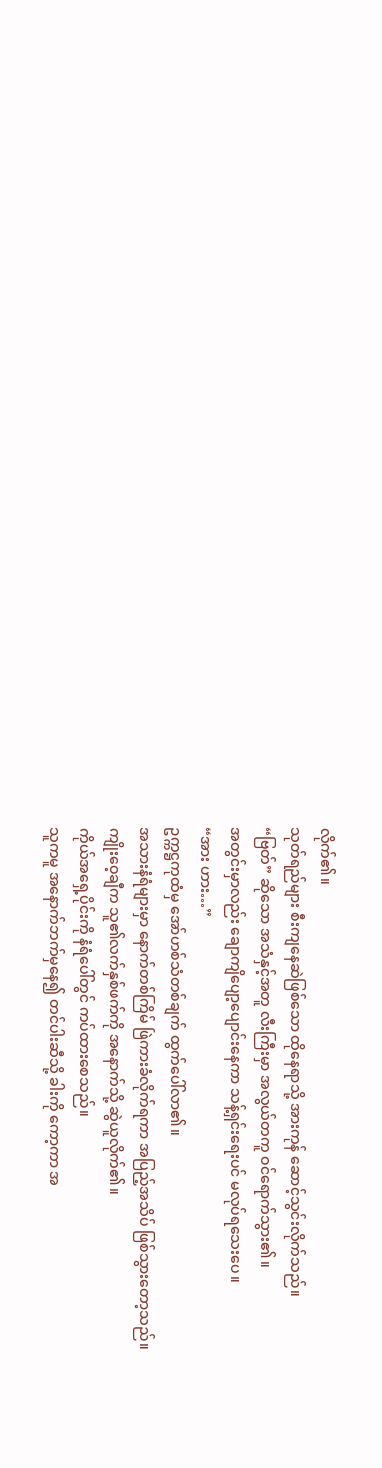လိုက်၏။
သုတ်ရည်များ စီးကျနေဆဲဖြစ်သော ထိုနေရာသို့ အားကုန် ဆောင့်သွင်းလိုက်သည်။
“ဗြတ်” ဆိုသော အသံနှင့်အတူ လီးကြီးမှာ အလွယ်တကူ ဝင်ရောက်သွား၏။
အတွင်းမှာလည်း ချောကျိပျော့ပျောင်းနေကာ သန့်ရှင်းရေးပင် မလုပ်ရသေးပေ။
“အား ဟား…”
ဥက္ကဋ္ဌကုထံမှ အော်ဟစ်သံတစ်ချက် ထွက်ပေါ်လာ၏။
အသားနံရံများမှာ နောက်တစ်ကြိမ် ဖြဲကားခံလိုက်ရကာ အပြည့်အသိပ် ဖြစ်သွားတော့သည်။
ကျိုးဝေ့ချီက သူ၏လက်နှစ်ဖက်ကို အနောက်သို့ ဆွဲယူလိုက်၏။
ကိုယ်အရှေ့ပိုင်းကို နံရံပေါ်တွင် ကပ်ထားစေသည်။
သူကမူ အနောက်ဘက်မှနေ၍ တင်ပါးဆီသို့ ခါးကို ကော့ကာ အ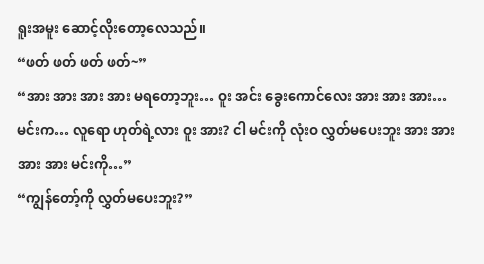ရူးအမူး ဆောင့်လိုးတော့လေသည်။
“ဖတ် ဖတ် ဖတ် ဖတ်~”
“အား အား အား အား မရတော့ဘူး… ဝူး အင်း ခွေးကောင်လေး အား အား အား… မင်းက… လူရော ဟုတ်ရဲ့လား ဝူး အား? ငါ မင်းကို လုံးဝ လွှတ်မပေးဘူး အား အား အား အား မင်းကို…”
“ကျွန်တော့်ကို လွှတ်မပေးဘူး?”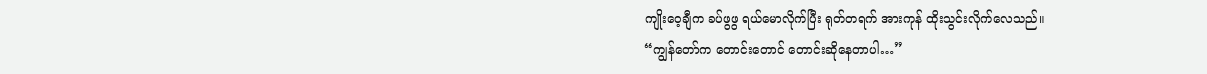ကျိုးဝေ့ချီက ခပ်ဖွဖွ ရယ်မောလိုက်ပြီး ရုတ်တရက် အားကုန် ထိုးသွင်းလိုက်လေသည်။
“ကျွန်တော်က တောင်းတောင် တောင်းဆိုနေတာပါ…”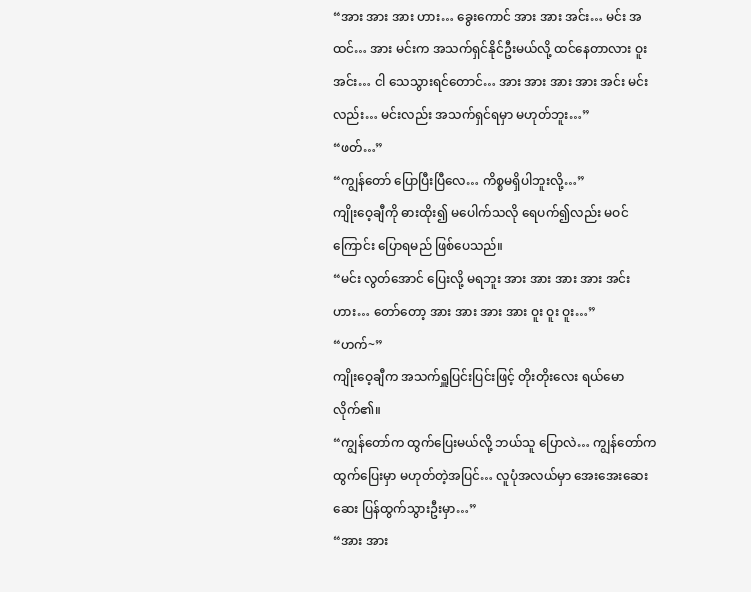“အား အား အား ဟား… ခွေးကောင် အား အား အင်း… မင်း အထင်… အား မင်းက အသက်ရှင်နိုင်ဦးမယ်လို့ ထင်နေတာလား ဝူး အင်း… ငါ သေသွားရင်တောင်… အား အား အား အား အင်း မင်းလည်း… မင်းလည်း အသက်ရှင်ရမှာ မဟုတ်ဘူး…”
“ဖတ်…”
“ကျွန်တော် ပြောပြီးပြီလေ… ကိစ္စမရှိပါဘူးလို့…”
ကျိုးဝေ့ချီကို ဓားထိုး၍ မပေါက်သလို ရေပက်၍လည်း မဝင်ကြောင်း ပြောရမည် ဖြစ်ပေသည်။
“မင်း လွတ်အောင် ပြေးလို့ မရဘူး အား အား အား အား အင်း ဟား… တော်တော့ အား အား အား အား ဝူး ဝူး ဝူး…”
“ဟက်~”
ကျိုးဝေ့ချီက အသက်ရှူပြင်းပြင်းဖြင့် တိုးတိုးလေး ရယ်မောလိုက်၏။
“ကျွန်တော်က ထွက်ပြေးမယ်လို့ ဘယ်သူ ပြောလဲ… ကျွန်တော်က ထွက်ပြေးမှာ မဟုတ်တဲ့အပြင်… လူပုံအလယ်မှာ အေးအေးဆေးဆေး ပြန်ထွက်သွားဦးမှာ…”
“အား အား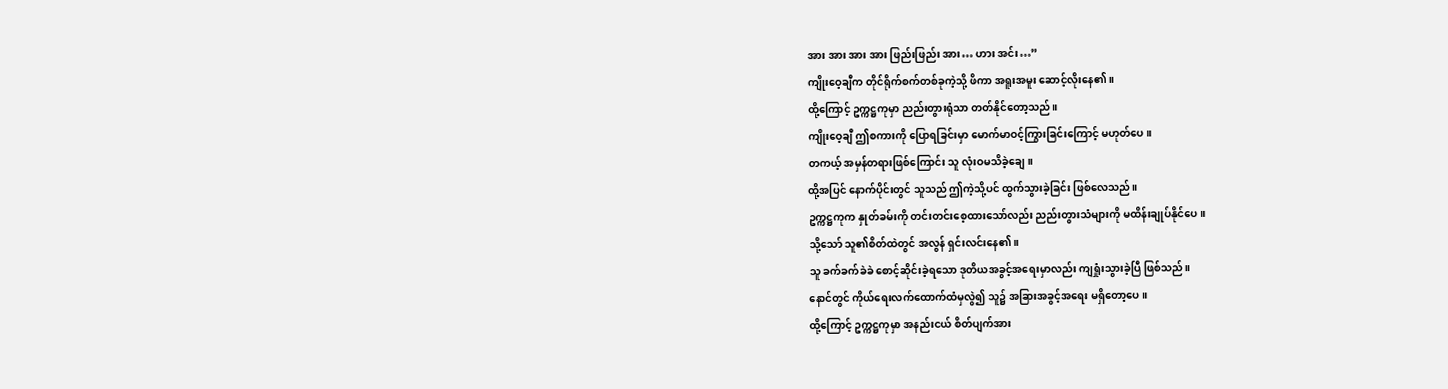အား အား အား အား ဖြည်းဖြည်း အား… ဟား အင်း…”
ကျိုးဝေ့ချီက တိုင်ရိုက်စက်တစ်ခုကဲ့သို့ ဖိကာ အရူးအမူး ဆောင့်လိုးနေ၏။
ထို့ကြောင့် ဥက္ကဋ္ဌကုမှာ ညည်းတွားရုံသာ တတ်နိုင်တော့သည်။
ကျိုးဝေ့ချီ ဤစကားကို ပြောရခြင်းမှာ မောက်မာဝင့်ကြွားခြင်းကြောင့် မဟုတ်ပေ။
တကယ့် အမှန်တရားဖြစ်ကြောင်း သူ လုံးဝမသိခဲ့ချေ။
ထို့အပြင် နောက်ပိုင်းတွင် သူသည် ဤကဲ့သို့ပင် ထွက်သွားခဲ့ခြင်း ဖြစ်လေသည်။
ဥက္ကဋ္ဌကုက နှုတ်ခမ်းကို တင်းတင်းစေ့ထားသော်လည်း ညည်းတွားသံများကို မထိန်းချုပ်နိုင်ပေ။
သို့သော် သူ၏စိတ်ထဲတွင် အလွန် ရှင်းလင်းနေ၏။
သူ ခက်ခက်ခဲခဲ စောင့်ဆိုင်းခဲ့ရသော ဒုတိယအခွင့်အရေးမှာလည်း ကျရှုံးသွားခဲ့ပြီ ဖြစ်သည်။
နောင်တွင် ကိုယ်ရေးလက်ထောက်ထံမှလွဲ၍ သူ၌ အခြားအခွင့်အရေး မရှိတော့ပေ။
ထို့ကြောင့် ဥက္ကဋ္ဌကုမှာ အနည်းငယ် စိတ်ပျက်အား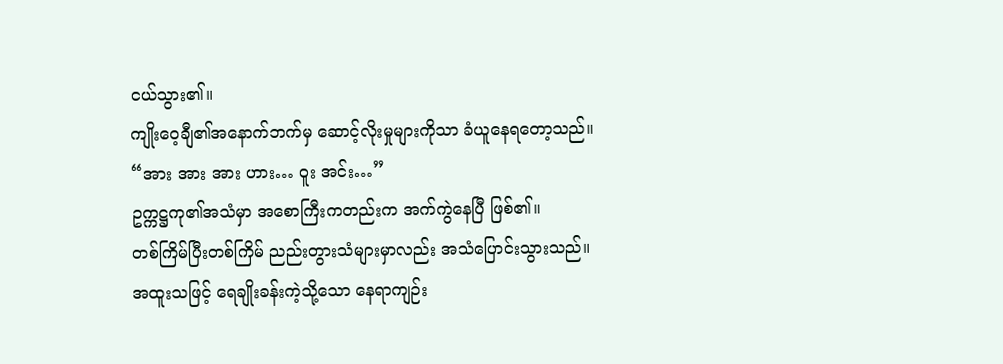ငယ်သွား၏။
ကျိုးဝေ့ချီ၏အနောက်ဘက်မှ ဆောင့်လိုးမှုများကိုသာ ခံယူနေရတော့သည်။
“အား အား အား ဟား… ဝူး အင်း…”
ဥက္ကဋ္ဌကု၏အသံမှာ အစောကြီးကတည်းက အက်ကွဲနေပြီ ဖြစ်၏။
တစ်ကြိမ်ပြီးတစ်ကြိမ် ညည်းတွားသံများမှာလည်း အသံပြောင်းသွားသည်။
အထူးသဖြင့် ရေချိုးခန်းကဲ့သို့သော နေရာကျဉ်း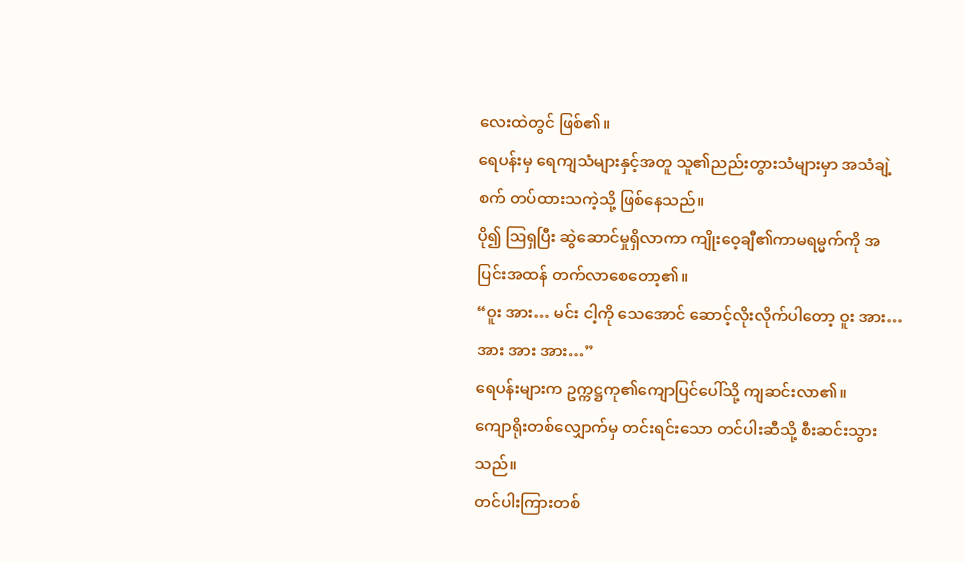လေးထဲတွင် ဖြစ်၏။
ရေပန်းမှ ရေကျသံများနှင့်အတူ သူ၏ညည်းတွားသံများမှာ အသံချဲ့စက် တပ်ထားသကဲ့သို့ ဖြစ်နေသည်။
ပို၍ ဩရှပြီး ဆွဲဆောင်မှုရှိလာကာ ကျိုးဝေ့ချီ၏ကာမရမ္မက်ကို အပြင်းအထန် တက်လာစေတော့၏။
“ဝူး အား… မင်း ငါ့ကို သေအောင် ဆောင့်လိုးလိုက်ပါတော့ ဝူး အား… အား အား အား…”
ရေပန်းများက ဥက္ကဋ္ဌကု၏ကျောပြင်ပေါ်သို့ ကျဆင်းလာ၏။
ကျောရိုးတစ်လျှောက်မှ တင်းရင်းသော တင်ပါးဆီသို့ စီးဆင်းသွားသည်။
တင်ပါးကြားတစ်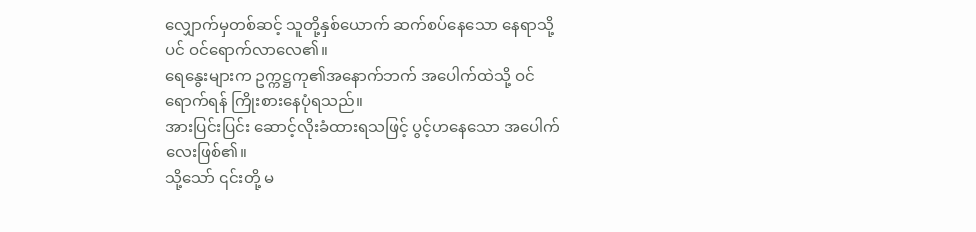လျှောက်မှတစ်ဆင့် သူတို့နှစ်ယောက် ဆက်စပ်နေသော နေရာသို့ပင် ဝင်ရောက်လာလေ၏။
ရေနွေးများက ဥက္ကဋ္ဌကု၏အနောက်ဘက် အပေါက်ထဲသို့ ဝင်ရောက်ရန် ကြိုးစားနေပုံရသည်။
အားပြင်းပြင်း ဆောင့်လိုးခံထားရသဖြင့် ပွင့်ဟနေသော အပေါက်လေးဖြစ်၏။
သို့သော် ၎င်းတို့ မ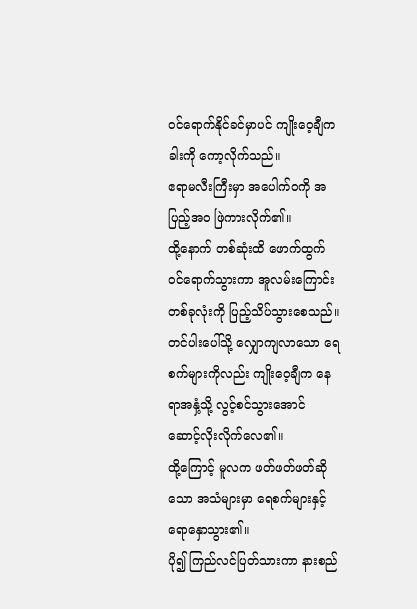ဝင်ရောက်နိုင်ခင်မှာပင် ကျိုးဝေ့ချီက ခါးကို ကော့လိုက်သည်။
ဧရာမလီးကြီးမှာ အပေါက်ဝကို အပြည့်အဝ ဖြဲကားလိုက်၏။
ထို့နောက် တစ်ဆုံးထိ ဖောက်ထွက်ဝင်ရောက်သွားကာ အူလမ်းကြောင်းတစ်ခုလုံးကို ပြည့်သိပ်သွားစေသည်။
တင်ပါးပေါ်သို့ လျှောကျလာသော ရေစက်များကိုလည်း ကျိုးဝေ့ချီက နေရာအနှံ့သို့ လွင့်စင်သွားအောင် ဆောင့်လိုးလိုက်လေ၏။
ထို့ကြောင့် မူလက ဖတ်ဖတ်ဖတ်ဆိုသော အသံများမှာ ရေစက်များနှင့် ရောနှောသွား၏။
ပို၍ ကြည်လင်ပြတ်သားကာ နားစည်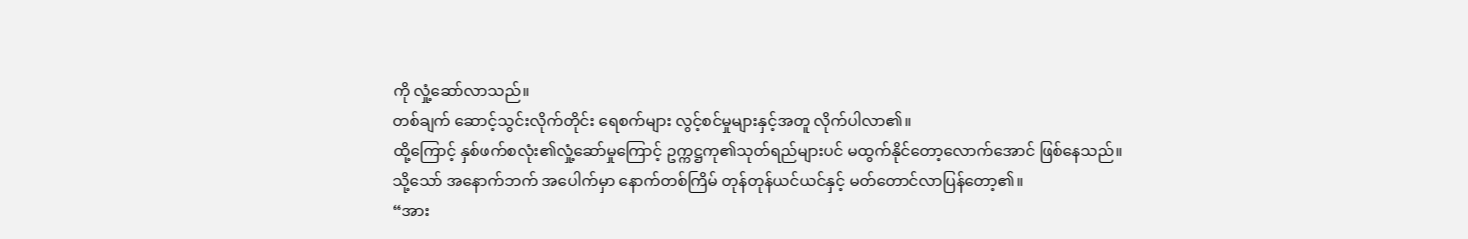ကို လှုံ့ဆော်လာသည်။
တစ်ချက် ဆောင့်သွင်းလိုက်တိုင်း ရေစက်များ လွင့်စင်မှုများနှင့်အတူ လိုက်ပါလာ၏။
ထို့ကြောင့် နှစ်ဖက်စလုံး၏လှုံ့ဆော်မှုကြောင့် ဥက္ကဋ္ဌကု၏သုတ်ရည်များပင် မထွက်နိုင်တော့လောက်အောင် ဖြစ်နေသည်။
သို့သော် အနောက်ဘက် အပေါက်မှာ နောက်တစ်ကြိမ် တုန်တုန်ယင်ယင်နှင့် မတ်တောင်လာပြန်တော့၏။
“အား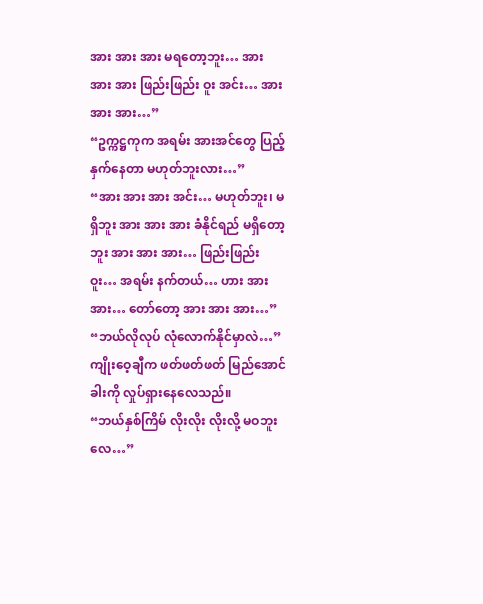အား အား အား မရတော့ဘူး… အား အား အား ဖြည်းဖြည်း ဝူး အင်း… အား အား အား…”
“ဥက္ကဋ္ဌကုက အရမ်း အားအင်တွေ ပြည့်နှက်နေတာ မဟုတ်ဘူးလား…”
“အား အား အား အင်း… မဟုတ်ဘူး၊ မရှိဘူး အား အား အား ခံနိုင်ရည် မရှိတော့ဘူး အား အား အား… ဖြည်းဖြည်း ဝူး… အရမ်း နက်တယ်… ဟား အား အား… တော်တော့ အား အား အား…”
“ဘယ်လိုလုပ် လုံလောက်နိုင်မှာလဲ…”
ကျိုးဝေ့ချီက ဖတ်ဖတ်ဖတ် မြည်အောင် ခါးကို လှုပ်ရှားနေလေသည်။
“ဘယ်နှစ်ကြိမ် လိုးလိုး လိုးလို့ မဝဘူးလေ…”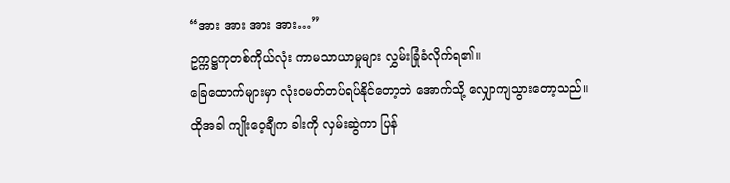“အား အား အား အား…”
ဥက္ကဋ္ဌကုတစ်ကိုယ်လုံး ကာမသာယာမှုများ လွှမ်းခြုံခံလိုက်ရ၏။
ခြေထောက်များမှာ လုံးဝမတ်တပ်ရပ်နိုင်တော့ဘဲ အောက်သို့ လျှောကျသွားတော့သည်။
ထိုအခါ ကျိုးဝေ့ချီက ခါးကို လှမ်းဆွဲကာ ပြန်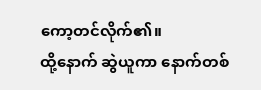ကော့တင်လိုက်၏။
ထို့နောက် ဆွဲယူကာ နောက်တစ်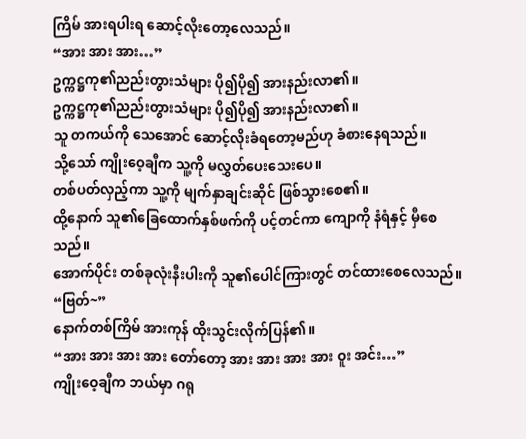ကြိမ် အားရပါးရ ဆောင့်လိုးတော့လေသည်။
“အား အား အား…”
ဥက္ကဋ္ဌကု၏ညည်းတွားသံများ ပို၍ပို၍ အားနည်းလာ၏။
ဥက္ကဋ္ဌကု၏ညည်းတွားသံများ ပို၍ပို၍ အားနည်းလာ၏။
သူ တကယ်ကို သေအောင် ဆောင့်လိုးခံရတော့မည်ဟု ခံစားနေရသည်။
သို့သော် ကျိုးဝေ့ချီက သူ့ကို မလွှတ်ပေးသေးပေ။
တစ်ပတ်လှည့်ကာ သူ့ကို မျက်နှာချင်းဆိုင် ဖြစ်သွားစေ၏။
ထို့နောက် သူ၏ခြေထောက်နှစ်ဖက်ကို ပင့်တင်ကာ ကျောကို နံရံနှင့် မှီစေသည်။
အောက်ပိုင်း တစ်ခုလုံးနီးပါးကို သူ၏ပေါင်ကြားတွင် တင်ထားစေလေသည်။
“ဗြတ်~”
နောက်တစ်ကြိမ် အားကုန် ထိုးသွင်းလိုက်ပြန်၏။
“အား အား အား အား တော်တော့ အား အား အား အား ဝူး အင်း…”
ကျိုးဝေ့ချီက ဘယ်မှာ ဂရု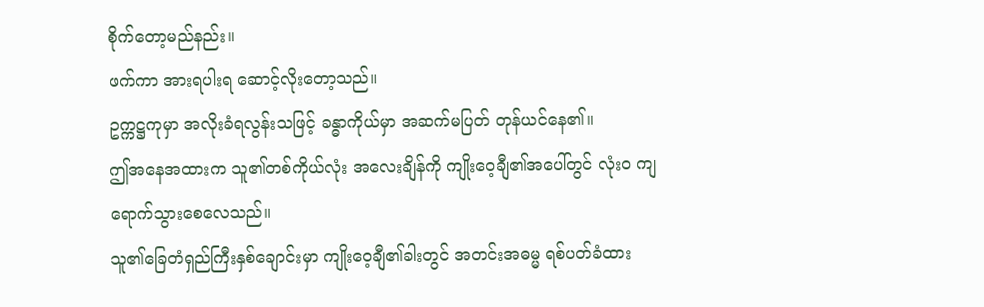စိုက်တော့မည်နည်း။
ဖက်ကာ အားရပါးရ ဆောင့်လိုးတော့သည်။
ဥက္ကဋ္ဌကုမှာ အလိုးခံရလွန်းသဖြင့် ခန္ဓာကိုယ်မှာ အဆက်မပြတ် တုန်ယင်နေ၏။
ဤအနေအထားက သူ၏တစ်ကိုယ်လုံး အလေးချိန်ကို ကျိုးဝေ့ချီ၏အပေါ်တွင် လုံးဝ ကျရောက်သွားစေလေသည်။
သူ၏ခြေတံရှည်ကြီးနှစ်ချောင်းမှာ ကျိုးဝေ့ချီ၏ခါးတွင် အတင်းအဓမ္မ ရစ်ပတ်ခံထား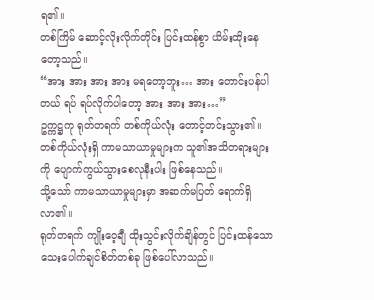ရ၏။
တစ်ကြိမ် ဆောင့်လိုးလိုက်တိုင်း ပြင်းထန်စွာ ယိမ်းထိုးနေတော့သည်။
“အား အား အား အား မရတော့ဘူး… အား တောင်းပန်ပါတယ် ရပ် ရပ်လိုက်ပါတော့ အား အား အား…”
ဥက္ကဋ္ဌကု ရုတ်တရက် တစ်ကိုယ်လုံး တောင့်တင်းသွား၏။
တစ်ကိုယ်လုံးရှိ ကာမသာယာမှုများက သူ၏အသိတရားများကို ပျောက်ကွယ်သွားစေလုနီးပါး ဖြစ်နေသည်။
သို့သော် ကာမသာယာမှုများမှာ အဆက်မပြတ် ရောက်ရှိလာ၏။
ရုတ်တရက် ကျိုးဝေ့ချီ ထိုးသွင်းလိုက်ချိန်တွင် ပြင်းထန်သော သေးပေါက်ချင်စိတ်တစ်ခု ဖြစ်ပေါ်လာသည်။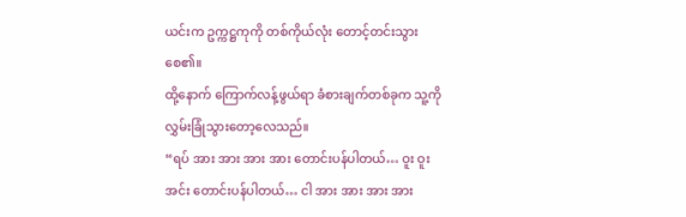ယင်းက ဥက္ကဋ္ဌကုကို တစ်ကိုယ်လုံး တောင့်တင်းသွားစေ၏။
ထို့နောက် ကြောက်လန့်ဖွယ်ရာ ခံစားချက်တစ်ခုက သူ့ကို လွှမ်းခြုံသွားတော့လေသည်။
“ရပ် အား အား အား အား တောင်းပန်ပါတယ်… ဝူး ဝူး အင်း တောင်းပန်ပါတယ်… ငါ အား အား အား အား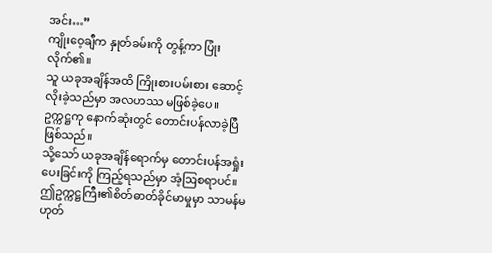အင်း…”
ကျိုးဝေ့ချီက နှုတ်ခမ်းကို တွန့်ကာ ပြုံးလိုက်၏။
သူ ယခုအချိန်အထိ ကြိုးစားပမ်းစား ဆောင့်လိုးခဲ့သည်မှာ အလဟဿ မဖြစ်ခဲ့ပေ။
ဥက္ကဋ္ဌကု နောက်ဆုံးတွင် တောင်းပန်လာခဲ့ပြီ ဖြစ်သည်။
သို့သော် ယခုအချိန်ရောက်မှ တောင်းပန်အရှုံးပေးခြင်းကို ကြည့်ရသည်မှာ အံ့ဩစရာပင်။
ဤဥက္ကဋ္ဌကြီး၏စိတ်ဓာတ်ခိုင်မာမှုမှာ သာမန်မဟုတ်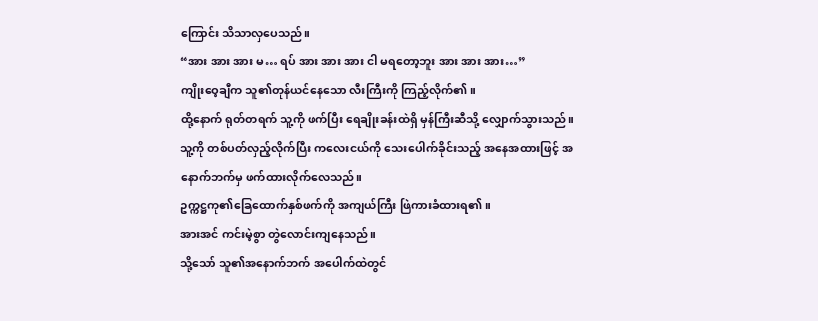ကြောင်း သိသာလှပေသည်။
“အား အား အား မ… ရပ် အား အား အား ငါ မရတော့ဘူး အား အား အား…”
ကျိုးဝေ့ချီက သူ၏တုန်ယင်နေသော လီးကြီးကို ကြည့်လိုက်၏။
ထို့နောက် ရုတ်တရက် သူ့ကို ဖက်ပြီး ရေချိုးခန်းထဲရှိ မှန်ကြီးဆီသို့ လျှောက်သွားသည်။
သူ့ကို တစ်ပတ်လှည့်လိုက်ပြီး ကလေးငယ်ကို သေးပေါက်ခိုင်းသည့် အနေအထားဖြင့် အနောက်ဘက်မှ ဖက်ထားလိုက်လေသည်။
ဥက္ကဋ္ဌကု၏ခြေထောက်နှစ်ဖက်ကို အကျယ်ကြီး ဖြဲကားခံထားရ၏။
အားအင် ကင်းမဲ့စွာ တွဲလောင်းကျနေသည်။
သို့သော် သူ၏အနောက်ဘက် အပေါက်ထဲတွင်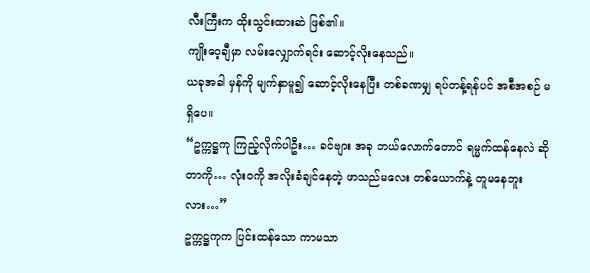လီးကြီးက ထိုးသွင်းထားဆဲ ဖြစ်၏။
ကျိုးဝေ့ချီမှာ လမ်းလျှောက်ရင်း ဆောင့်လိုးနေသည်။
ယခုအခါ မှန်ကို မျက်နှာမူ၍ ဆောင့်လိုးနေပြီး တစ်ခဏမျှ ရပ်တန့်ရန်ပင် အစီအစဉ် မရှိပေ။
“ဥက္ကဋ္ဌကု ကြည့်လိုက်ပါဦး… ခင်ဗျား အခု ဘယ်လောက်တောင် ရမ္မက်ထန်နေလဲ ဆိုတာကို… လုံးဝကို အလိုးခံချင်နေတဲ့ ဖာသည်မလေး တစ်ယောက်နဲ့ တူမနေဘူးလား…”
ဥက္ကဋ္ဌကုက ပြင်းထန်သော ကာမသာ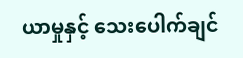ယာမှုနှင့် သေးပေါက်ချင်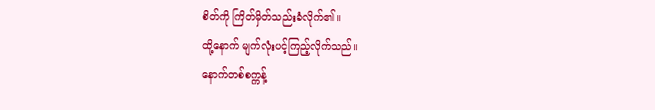စိတ်ကို ကြိတ်မှိတ်သည်းခံလိုက်၏။
ထို့နောက် မျက်လုံးပင့်ကြည့်လိုက်သည်။
နောက်တစ်စက္ကန့်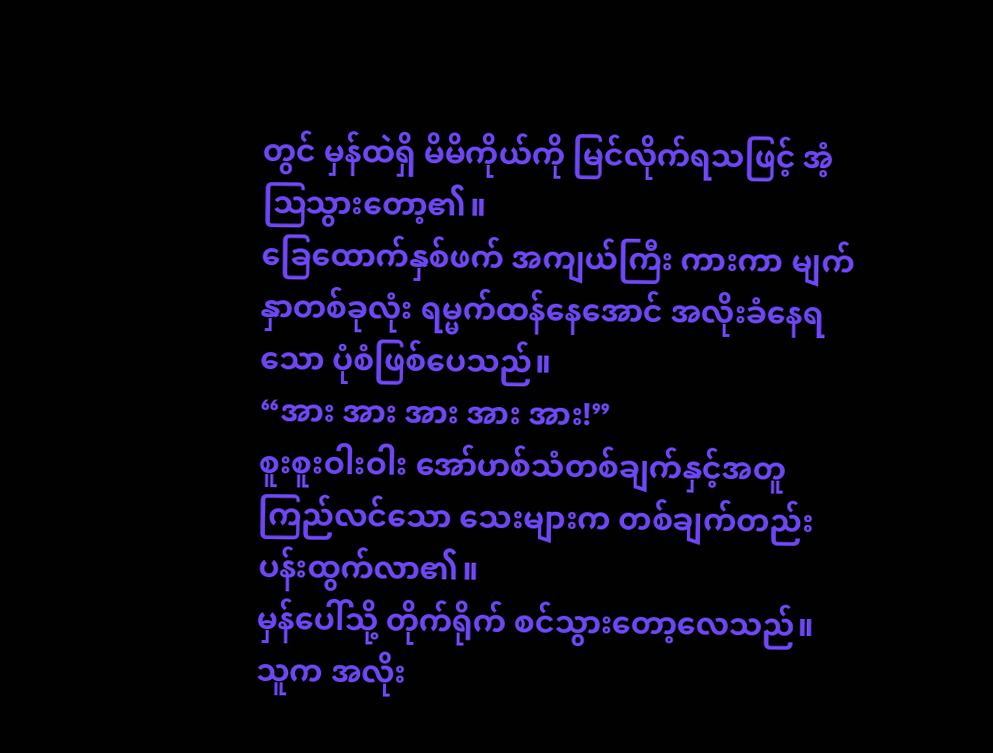တွင် မှန်ထဲရှိ မိမိကိုယ်ကို မြင်လိုက်ရသဖြင့် အံ့ဩသွားတော့၏။
ခြေထောက်နှစ်ဖက် အကျယ်ကြီး ကားကာ မျက်နှာတစ်ခုလုံး ရမ္မက်ထန်နေအောင် အလိုးခံနေရသော ပုံစံဖြစ်ပေသည်။
“အား အား အား အား အား!”
စူးစူးဝါးဝါး အော်ဟစ်သံတစ်ချက်နှင့်အတူ ကြည်လင်သော သေးများက တစ်ချက်တည်း ပန်းထွက်လာ၏။
မှန်ပေါ်သို့ တိုက်ရိုက် စင်သွားတော့လေသည်။
သူက အလိုး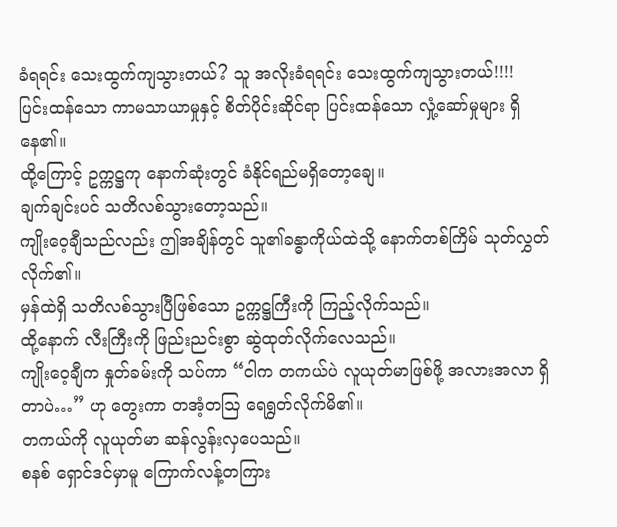ခံရရင်း သေးထွက်ကျသွားတယ်? သူ အလိုးခံရရင်း သေးထွက်ကျသွားတယ်!!!!
ပြင်းထန်သော ကာမသာယာမှုနှင့် စိတ်ပိုင်းဆိုင်ရာ ပြင်းထန်သော လှုံ့ဆော်မှုများ ရှိနေ၏။
ထို့ကြောင့် ဥက္ကဋ္ဌကု နောက်ဆုံးတွင် ခံနိုင်ရည်မရှိတော့ချေ။
ချက်ချင်းပင် သတိလစ်သွားတော့သည်။
ကျိုးဝေ့ချီသည်လည်း ဤအချိန်တွင် သူ၏ခန္ဓာကိုယ်ထဲသို့ နောက်တစ်ကြိမ် သုတ်လွှတ်လိုက်၏။
မှန်ထဲရှိ သတိလစ်သွားပြီဖြစ်သော ဥက္ကဋ္ဌကြီးကို ကြည့်လိုက်သည်။
ထို့နောက် လီးကြီးကို ဖြည်းညင်းစွာ ဆွဲထုတ်လိုက်လေသည်။
ကျိုးဝေ့ချီက နှုတ်ခမ်းကို သပ်ကာ “ငါက တကယ်ပဲ လူယုတ်မာဖြစ်ဖို့ အလားအလာ ရှိတာပဲ…” ဟု တွေးကာ တအံ့တဩ ရေရွတ်လိုက်မိ၏။
တကယ်ကို လူယုတ်မာ ဆန်လွန်းလှပေသည်။
စနစ် ရှောင်ဒင်မှာမူ ကြောက်လန့်တကြား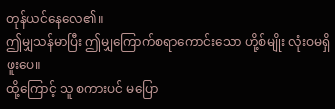တုန်ယင်နေလေ၏။
ဤမျှသန်မာပြီး ဤမျှကြောက်စရာကောင်းသော ဟို့စ်မျိုး လုံးဝမရှိဖူးပေ။
ထို့ကြောင့် သူ စကားပင် မပြော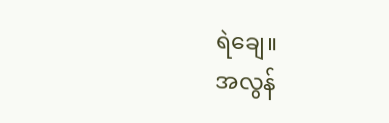ရဲချေ။
အလွန်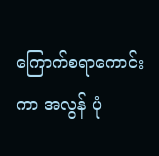ကြောက်စရာကောင်းကာ အလွန် ပုံ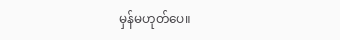မှန်မဟုတ်ပေ။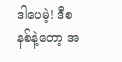ဒါပေမဲ့! ဒီစနစ်နဲ့တော့ အ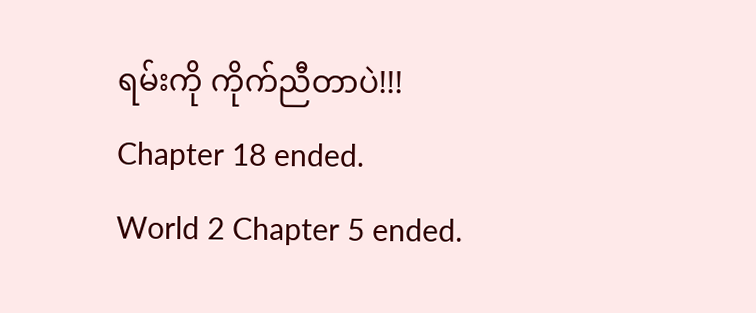ရမ်းကို ကိုက်ညီတာပဲ!!!
Chapter 18 ended.
World 2 Chapter 5 ended.